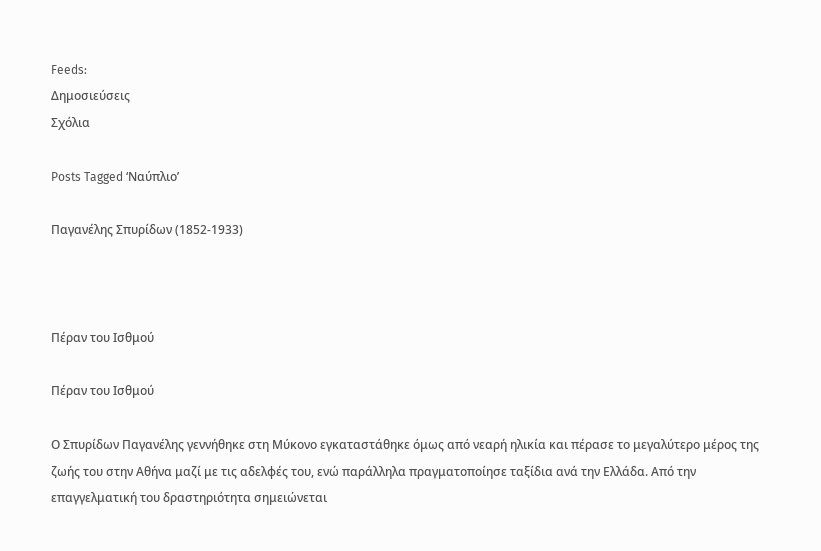Feeds:
Δημοσιεύσεις
Σχόλια

Posts Tagged ‘Ναύπλιο’

Παγανέλης Σπυρίδων (1852-1933)



Πέραν του Ισθμού

Πέραν του Ισθμού

Ο Σπυρίδων Παγανέλης γεννήθηκε στη Μύκονο εγκαταστάθηκε όμως από νεαρή ηλικία και πέρασε το μεγαλύτερο μέρος της ζωής του στην Αθήνα μαζί με τις αδελφές του, ενώ παράλληλα πραγματοποίησε ταξίδια ανά την Ελλάδα. Από την επαγγελματική του δραστηριότητα σημειώνεται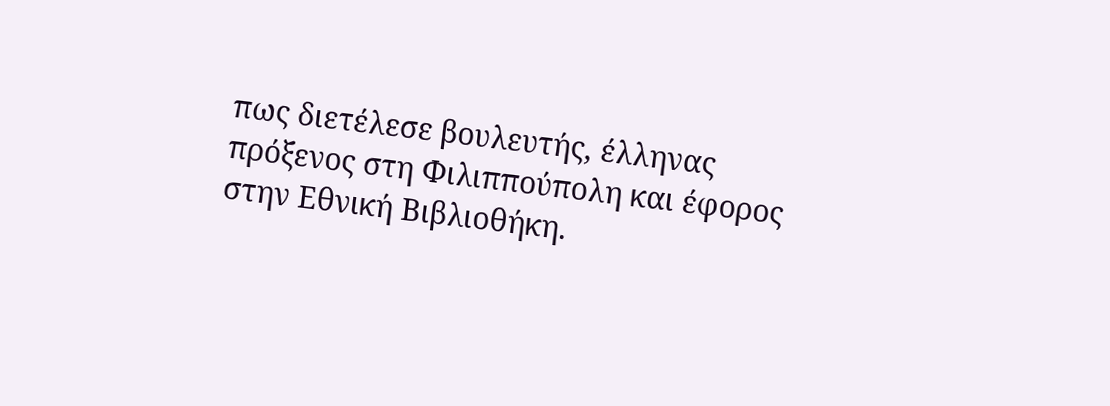πως διετέλεσε βουλευτής, έλληνας πρόξενος στη Φιλιππούπολη και έφορος στην Εθνική Βιβλιοθήκη.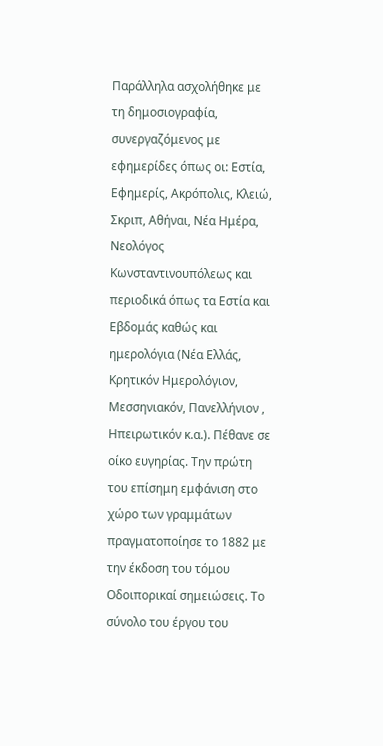Παράλληλα ασχολήθηκε με τη δημοσιογραφία, συνεργαζόμενος με εφημερίδες όπως οι: Εστία, Εφημερίς, Ακρόπολις, Κλειώ, Σκριπ, Αθήναι, Νέα Ημέρα, Νεολόγος Κωνσταντινουπόλεως και περιοδικά όπως τα Εστία και Εβδομάς καθώς και ημερολόγια (Νέα Ελλάς, Κρητικόν Ημερολόγιον, Μεσσηνιακόν, Πανελλήνιον , Ηπειρωτικόν κ.α.). Πέθανε σε οίκο ευγηρίας. Την πρώτη του επίσημη εμφάνιση στο χώρο των γραμμάτων πραγματοποίησε το 1882 με την έκδοση του τόμου Οδοιπορικαί σημειώσεις. Το σύνολο του έργου του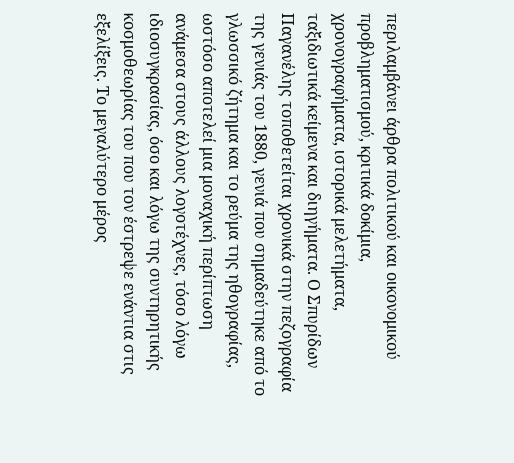περιλαμβάνει άρθρα πολιτικού και οικονομικού προβληματισμού, κριτικά δοκίμια, χρονογραφήματα, ιστορικά μελετήματα, ταξιδιωτικά κείμενα και διηγήματα. Ο Σπυρίδων Παγανέλης τοποθετείται χρονικά στην πεζογραφία της γενιάς του 1880, γενιά που σημαδεύτηκε από το γλωσσικό ζήτημα και το ρεύμα της ηθογραφίας, ωστόσο αποτελεί μια μοναχική περίπτωση ανάμεσα στους άλλους λογοτέχνες, τόσο λόγω ιδιοσυγκρασίας, όσο και λόγω της συντηρητικής κοσμοθεωρίας του που τον έστρεψε ενάντια στις εξελίξεις. Το μεγαλύτερο μέρος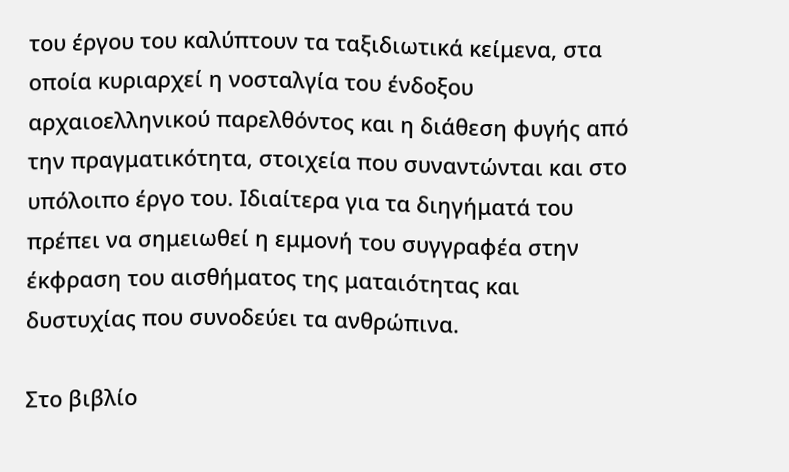του έργου του καλύπτουν τα ταξιδιωτικά κείμενα, στα οποία κυριαρχεί η νοσταλγία του ένδοξου αρχαιοελληνικού παρελθόντος και η διάθεση φυγής από την πραγματικότητα, στοιχεία που συναντώνται και στο υπόλοιπο έργο του. Ιδιαίτερα για τα διηγήματά του πρέπει να σημειωθεί η εμμονή του συγγραφέα στην έκφραση του αισθήματος της ματαιότητας και δυστυχίας που συνοδεύει τα ανθρώπινα.

Στο βιβλίο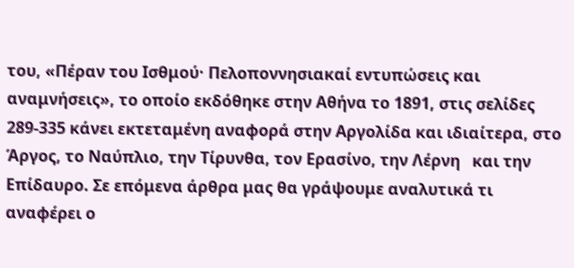του, «Πέραν του Ισθμού· Πελοποννησιακαί εντυπώσεις και αναμνήσεις», το οποίο εκδόθηκε στην Αθήνα το 1891, στις σελίδες 289-335 κάνει εκτεταμένη αναφορά στην Αργολίδα και ιδιαίτερα, στο Άργος, το Ναύπλιο, την Τίρυνθα, τον Ερασίνο, την Λέρνη   και την Επίδαυρο. Σε επόμενα άρθρα μας θα γράψουμε αναλυτικά τι αναφέρει ο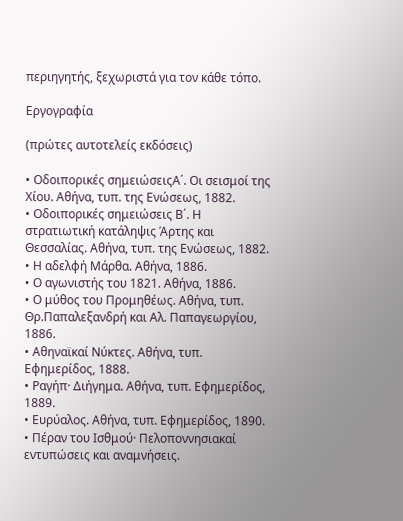περιηγητής, ξεχωριστά για τον κάθε τόπο.

Εργογραφία

(πρώτες αυτοτελείς εκδόσεις)

• Οδοιπορικές σημειώσειςΑ΄. Οι σεισμοί της Χίου. Αθήνα, τυπ. της Ενώσεως, 1882.
• Οδοιπορικές σημειώσεις Β΄. Η στρατιωτική κατάληψις Άρτης και Θεσσαλίας. Αθήνα, τυπ. της Ενώσεως, 1882.
• Η αδελφή Μάρθα. Αθήνα, 1886.
• Ο αγωνιστής του 1821. Αθήνα, 1886.
• Ο μύθος του Προμηθέως. Αθήνα, τυπ. Θρ.Παπαλεξανδρή και Αλ. Παπαγεωργίου, 1886.
• Αθηναϊκαί Νύκτες. Αθήνα, τυπ. Εφημερίδος, 1888.
• Ραγήπ· Διήγημα. Αθήνα, τυπ. Εφημερίδος, 1889.
• Ευρύαλος. Αθήνα, τυπ. Εφημερίδος, 1890.
• Πέραν του Ισθμού· Πελοποννησιακαί εντυπώσεις και αναμνήσεις.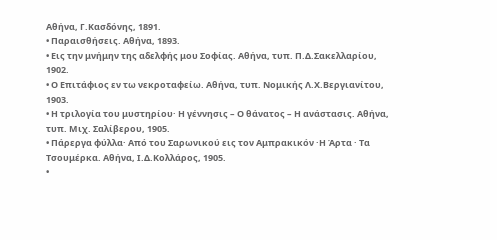Αθήνα, Γ.Κασδόνης, 1891.
• Παραισθήσεις. Αθήνα, 1893.
• Εις την μνήμην της αδελφής μου Σοφίας. Αθήνα, τυπ. Π.Δ.Σακελλαρίου, 1902.
• Ο Επιτάφιος εν τω νεκροταφείω. Αθήνα, τυπ. Νομικής Λ.Χ.Βεργιανίτου, 1903.
• Η τριλογία του μυστηρίου· Η γέννησις – Ο θάνατος – Η ανάστασις. Αθήνα, τυπ. Μιχ. Σαλίβερου, 1905.
• Πάρεργα φύλλα· Από του Σαρωνικού εις τον Αμπρακικόν ·Η Άρτα · Τα Τσουμέρκα. Αθήνα, Ι.Δ.Κολλάρος, 1905.
•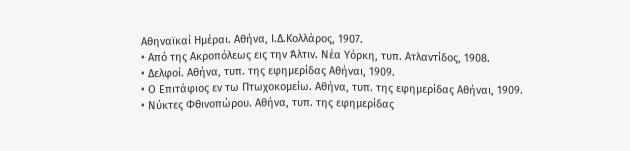Αθηναϊκαί Ημέραι. Αθήνα, Ι.Δ.Κολλάρος, 1907.
• Από της Ακροπόλεως εις την Άλτιν. Νέα Υόρκη, τυπ. Ατλαντίδος, 1908.
• Δελφοί. Αθήνα, τυπ. της εφημερίδας Αθήναι, 1909.
• Ο Επιτάφιος εν τω Πτωχοκομείω. Αθήνα, τυπ. της εφημερίδας Αθήναι, 1909.
• Νύκτες Φθινοπώρου. Αθήνα, τυπ. της εφημερίδας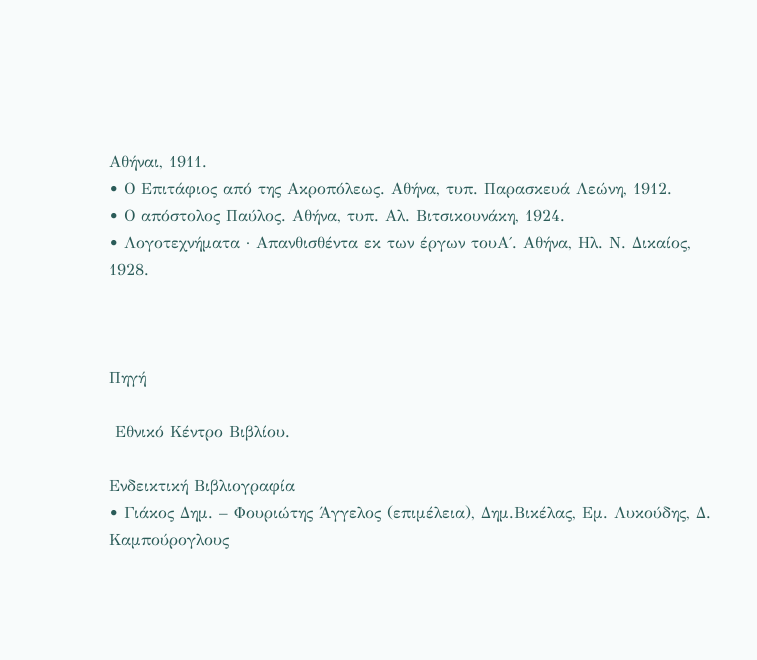Αθήναι, 1911.
• Ο Επιτάφιος από της Ακροπόλεως. Αθήνα, τυπ. Παρασκευά Λεώνη, 1912.
• Ο απόστολος Παύλος. Αθήνα, τυπ. Αλ. Βιτσικουνάκη, 1924.
• Λογοτεχνήματα · Απανθισθέντα εκ των έργων τουΑ΄. Αθήνα, Ηλ. Ν. Δικαίος, 1928.



Πηγή

 Εθνικό Κέντρο Βιβλίου.

Ενδεικτική Βιβλιογραφία
• Γιάκος Δημ. – Φουριώτης Άγγελος (επιμέλεια), Δημ.Βικέλας, Εμ. Λυκούδης, Δ. Καμπούρογλους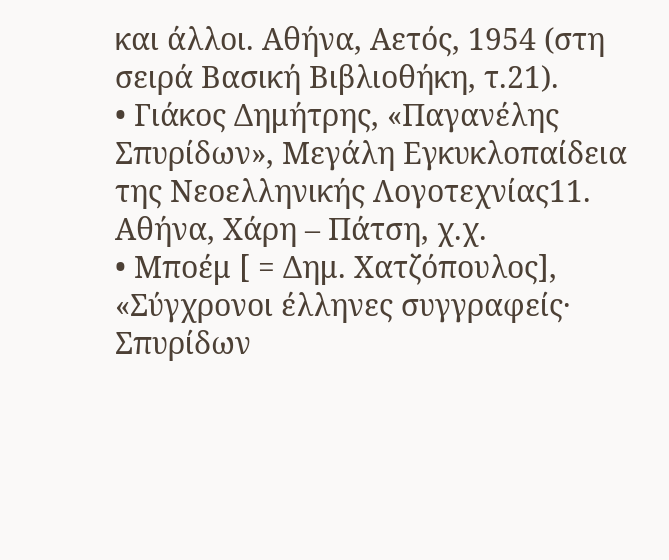και άλλοι. Αθήνα, Αετός, 1954 (στη σειρά Βασική Βιβλιοθήκη, τ.21).
• Γιάκος Δημήτρης, «Παγανέλης Σπυρίδων», Μεγάλη Εγκυκλοπαίδεια της Νεοελληνικής Λογοτεχνίας11. Αθήνα, Χάρη – Πάτση, χ.χ.
• Μποέμ [ = Δημ. Χατζόπουλος], «Σύγχρονοι έλληνες συγγραφείς· Σπυρίδων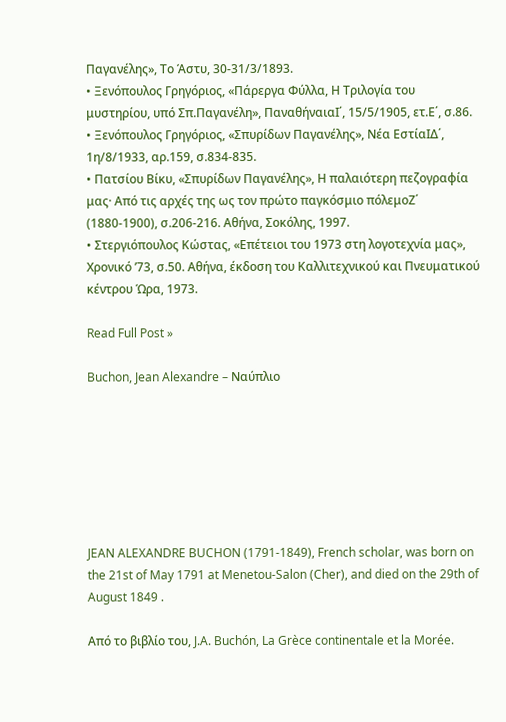Παγανέλης», Το Άστυ, 30-31/3/1893.
• Ξενόπουλος Γρηγόριος, «Πάρεργα Φύλλα, Η Τριλογία του μυστηρίου, υπό Σπ.Παγανέλη», ΠαναθήναιαΙ΄, 15/5/1905, ετ.Ε΄, σ.86.
• Ξενόπουλος Γρηγόριος, «Σπυρίδων Παγανέλης», Νέα ΕστίαΙΔ΄, 1η/8/1933, αρ.159, σ.834-835.
• Πατσίου Βίκυ, «Σπυρίδων Παγανέλης», Η παλαιότερη πεζογραφία μας· Από τις αρχές της ως τον πρώτο παγκόσμιο πόλεμοΖ΄ (1880-1900), σ.206-216. Αθήνα, Σοκόλης, 1997.
• Στεργιόπουλος Κώστας, «Επέτειοι του 1973 στη λογοτεχνία μας», Χρονικό ’73, σ.50. Αθήνα, έκδοση του Καλλιτεχνικού και Πνευματικού κέντρου Ώρα, 1973.

Read Full Post »

Buchon, Jean Alexandre – Ναύπλιο







JEAN ALEXANDRE BUCHON (1791-1849), French scholar, was born on the 21st of May 1791 at Menetou-Salon (Cher), and died on the 29th of August 1849 .

Από το βιβλίο του, J.A. Buchón, La Grèce continentale et la Morée.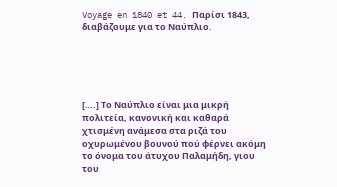Voyage en 1840 et 44. Παρίσι 1843, διαβάζουμε για το Ναύπλιο.





[….] Το Ναύπλιο είναι μια μικρή πολιτεία, κανονική και καθαρά χτισμένη ανάμεσα στα ριζά του οχυρωμένου βουνού πού φέρνει ακόμη το όνομα του άτυχου Παλαμήδη, γιου του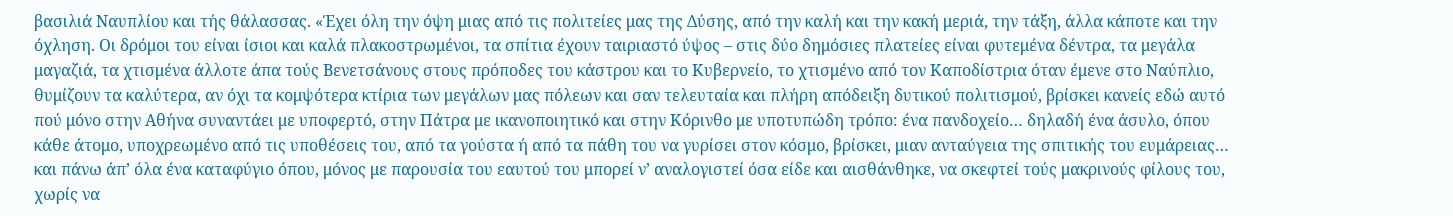βασιλιά Ναυπλίου και τής θάλασσας. «Έχει όλη την όψη μιας από τις πολιτείες μας της Δύσης, από την καλή και την κακή μεριά, την τάξη, άλλα κάποτε και την όχληση. Οι δρόμοι του είναι ίσιοι και καλά πλακοστρωμένοι, τα σπίτια έχουν ταιριαστό ύψος – στις δύο δημόσιες πλατείες είναι φυτεμένα δέντρα, τα μεγάλα μαγαζιά, τα χτισμένα άλλοτε άπα τούς Βενετσάνους στους πρόποδες του κάστρου και το Κυβερνείο, το χτισμένο από τον Καποδίστρια όταν έμενε στο Ναύπλιο, θυμίζουν τα καλύτερα, αν όχι τα κομψότερα κτίρια των μεγάλων μας πόλεων και σαν τελευταία και πλήρη απόδειξη δυτικού πολιτισμού, βρίσκει κανείς εδώ αυτό πού μόνο στην Αθήνα συναντάει με υποφερτό, στην Πάτρα με ικανοποιητικό και στην Κόρινθο με υποτυπώδη τρόπο: ένα πανδοχείο… δηλαδή ένα άσυλο, όπου κάθε άτομο, υποχρεωμένο από τις υποθέσεις του, από τα γούστα ή από τα πάθη του να γυρίσει στον κόσμο, βρίσκει, μιαν ανταύγεια της σπιτικής του ευμάρειας… και πάνω άπ’ όλα ένα καταφύγιο όπου, μόνος με παρουσία του εαυτού του μπορεί ν’ αναλογιστεί όσα είδε και αισθάνθηκε, να σκεφτεί τούς μακρινούς φίλους του, χωρίς να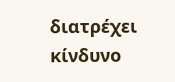διατρέχει κίνδυνο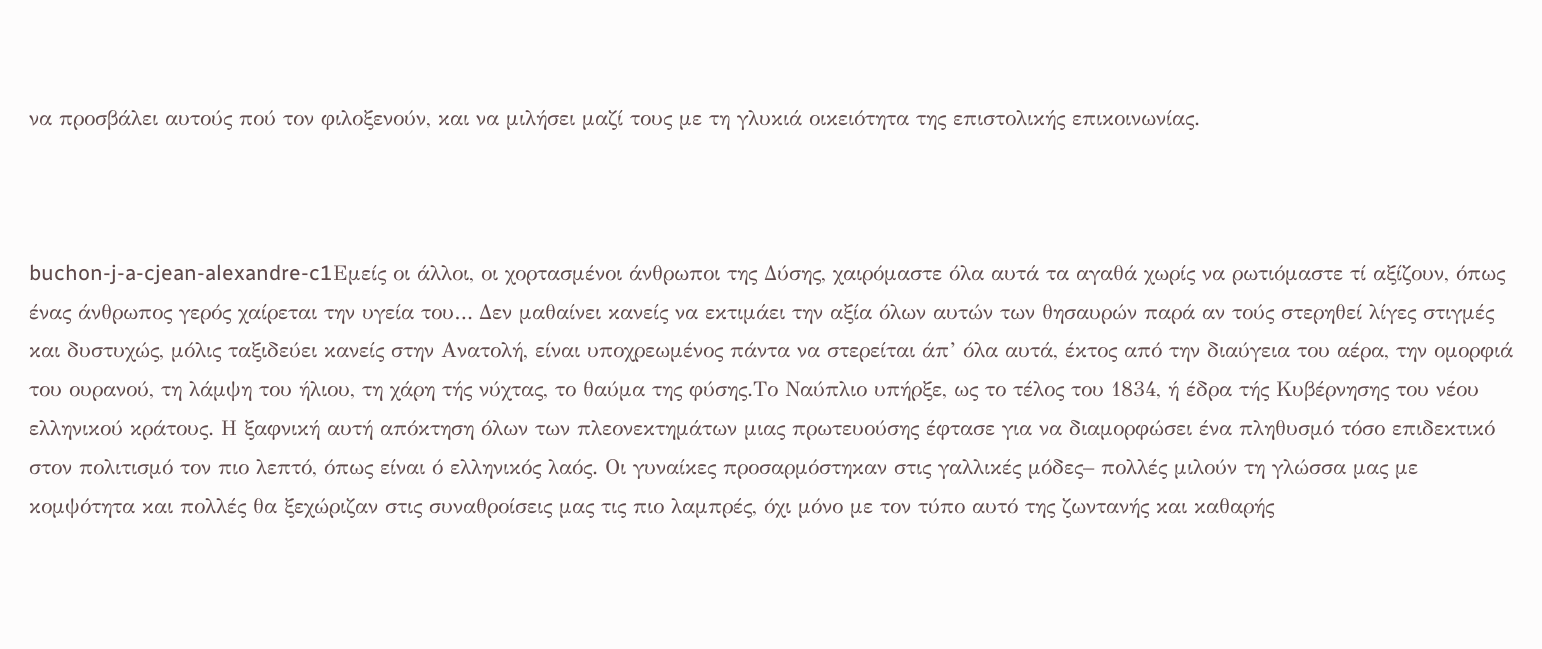να προσβάλει αυτούς πού τον φιλοξενούν, και να μιλήσει μαζί τους με τη γλυκιά οικειότητα της επιστολικής επικοινωνίας.



buchon-j-a-cjean-alexandre-c1Εμείς οι άλλοι, οι χορτασμένοι άνθρωποι της Δύσης, χαιρόμαστε όλα αυτά τα αγαθά χωρίς να ρωτιόμαστε τί αξίζουν, όπως ένας άνθρωπος γερός χαίρεται την υγεία του… Δεν μαθαίνει κανείς να εκτιμάει την αξία όλων αυτών των θησαυρών παρά αν τούς στερηθεί λίγες στιγμές και δυστυχώς, μόλις ταξιδεύει κανείς στην Ανατολή, είναι υποχρεωμένος πάντα να στερείται άπ’ όλα αυτά, έκτος από την διαύγεια του αέρα, την ομορφιά του ουρανού, τη λάμψη του ήλιου, τη χάρη τής νύχτας, το θαύμα της φύσης.Το Ναύπλιο υπήρξε, ως το τέλος του 1834, ή έδρα τής Κυβέρνησης του νέου ελληνικού κράτους. Η ξαφνική αυτή απόκτηση όλων των πλεονεκτημάτων μιας πρωτευούσης έφτασε για να διαμορφώσει ένα πληθυσμό τόσο επιδεκτικό στον πολιτισμό τον πιο λεπτό, όπως είναι ό ελληνικός λαός. Οι γυναίκες προσαρμόστηκαν στις γαλλικές μόδες– πολλές μιλούν τη γλώσσα μας με κομψότητα και πολλές θα ξεχώριζαν στις συναθροίσεις μας τις πιο λαμπρές, όχι μόνο με τον τύπο αυτό της ζωντανής και καθαρής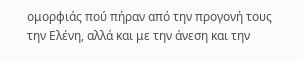ομορφιάς πού πήραν από την προγονή τους την Ελένη, αλλά και με την άνεση και την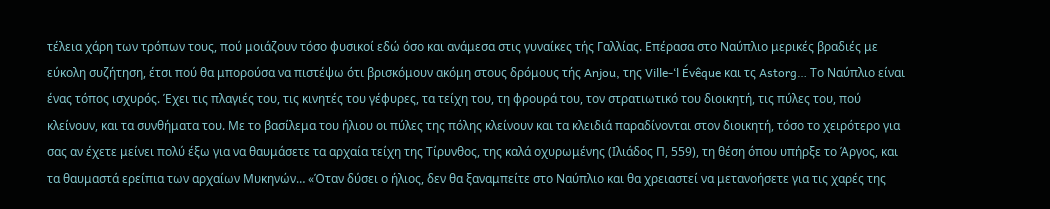τέλεια χάρη των τρόπων τους, πού μοιάζουν τόσο φυσικοί εδώ όσο και ανάμεσα στις γυναίκες τής Γαλλίας. Επέρασα στο Ναύπλιο μερικές βραδιές με εύκολη συζήτηση, έτσι πού θα μπορούσα να πιστέψω ότι βρισκόμουν ακόμη στους δρόμους τής Anjou, της Ville-‘l Évêque και τς Astorg… Το Ναύπλιο είναι ένας τόπος ισχυρός. Έχει τις πλαγιές του, τις κινητές του γέφυρες, τα τείχη του, τη φρουρά του, τον στρατιωτικό του διοικητή, τις πύλες του, πού κλείνουν, και τα συνθήματα του. Με το βασίλεμα του ήλιου οι πύλες της πόλης κλείνουν και τα κλειδιά παραδίνονται στον διοικητή, τόσο το χειρότερο για σας αν έχετε μείνει πολύ έξω για να θαυμάσετε τα αρχαία τείχη της Τίρυνθος, της καλά οχυρωμένης (Ιλιάδος Π, 559), τη θέση όπου υπήρξε το Άργος, και τα θαυμαστά ερείπια των αρχαίων Μυκηνών… «Όταν δύσει ο ήλιος, δεν θα ξαναμπείτε στο Ναύπλιο και θα χρειαστεί να μετανοήσετε για τις χαρές της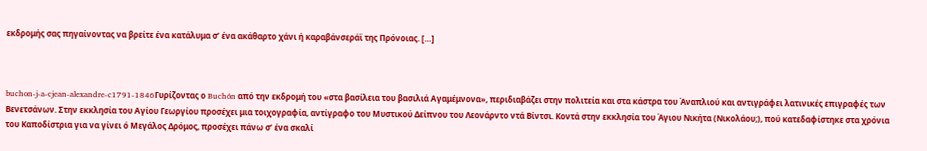εκδρομής σας πηγαίνοντας να βρείτε ένα κατάλυμα σ’ ένα ακάθαρτο χάνι ή καραβάνσεράϊ της Πρόνοιας. […]



buchon-j-a-cjean-alexandre-c1791-1846Γυρίζοντας ο Buchón από την εκδρομή του «στα βασίλεια του βασιλιά Αγαμέμνονα», περιδιαβάζει στην πολιτεία και στα κάστρα του Άναπλιού και αντιγράφει λατινικές επιγραφές των Βενετσάνων. Στην εκκλησία του Αγίου Γεωργίου προσέχει μια τοιχογραφία, αντίγραφο του Μυστικού Δείπνου του Λεονάρντο ντά Βίντσι. Κοντά στην εκκλησία του Άγιου Νικήτα (Νικολάου;), πού κατεδαφίστηκε στα χρόνια του Καποδίστρια για να γίνει ό Μεγάλος Δρόμος, προσέχει πάνω σ’ ένα σκαλί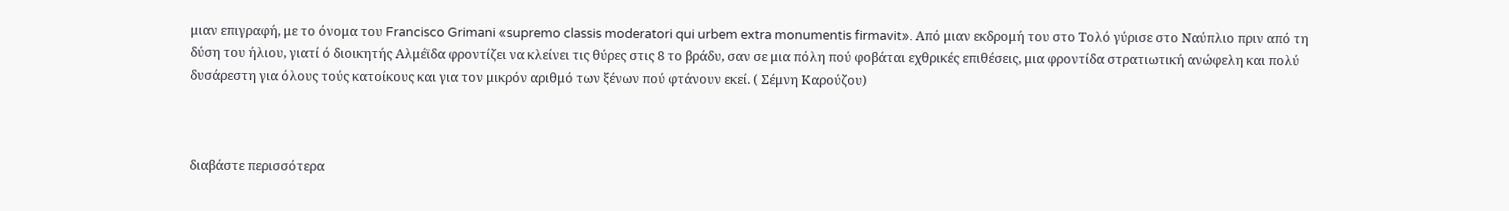μιαν επιγραφή, με το όνομα του Francisco Grimani «supremo classis moderatori qui urbem extra monumentis firmavit». Από μιαν εκδρομή του στο Τολό γύρισε στο Ναύπλιο πριν από τη δύση του ήλιου, γιατί ό διοικητής Αλμέϊδα φροντίζει να κλείνει τις θύρες στις 8 το βράδυ, σαν σε μια πόλη πού φοβάται εχθρικές επιθέσεις, μια φροντίδα στρατιωτική ανώφελη και πολύ δυσάρεστη για όλους τούς κατοίκους και για τον μικρόν αριθμό των ξένων πού φτάνουν εκεί. ( Σέμνη Καρούζου)



διαβάστε περισσότερα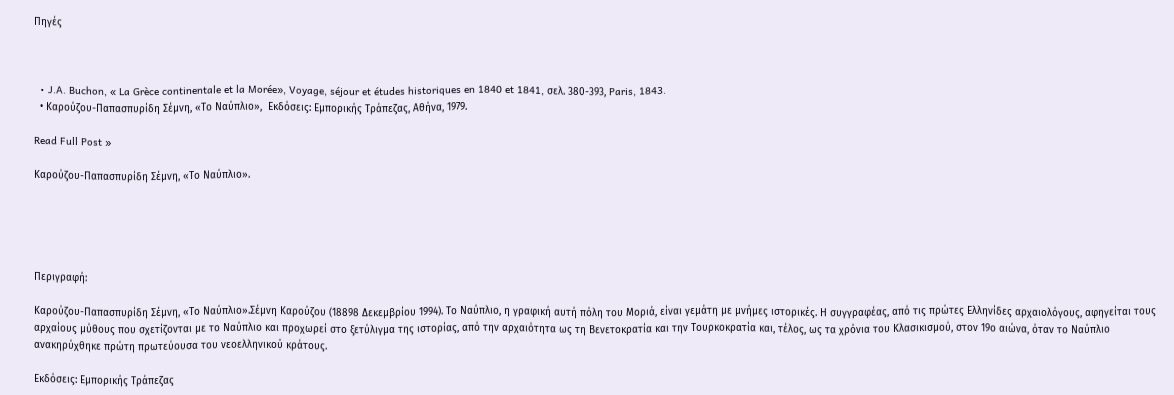Πηγές



  • J.A. Buchon, « La Grèce continentale et la Morée», Voyage, séjour et études historiques en 1840 et 1841, σελ. 380-393, Paris, 1843.
  • Καρούζου-Παπασπυρίδη Σέμνη, «Το Ναύπλιο»,  Εκδόσεις: Εμπορικής Τράπεζας, Αθήνα, 1979.

Read Full Post »

Καρούζου-Παπασπυρίδη Σέμνη, «Το Ναύπλιο».





Περιγραφή:

Καρούζου-Παπασπυρίδη Σέμνη, «Το Ναύπλιο».Σέμνη Καρούζου (18898 Δεκεμβρίου 1994). Το Ναύπλιο, η γραφική αυτή πόλη του Μοριά, είναι γεμάτη με μνήμες ιστορικές. Η συγγραφέας, από τις πρώτες Ελληνίδες αρχαιολόγους, αφηγείται τους αρχαίους μύθους που σχετίζονται με το Ναύπλιο και προχωρεί στο ξετύλιγμα της ιστορίας, από την αρχαιότητα ως τη Βενετοκρατία και την Τουρκοκρατία και, τέλος, ως τα χρόνια του Κλασικισμού, στον 19ο αιώνα, όταν το Ναύπλιο ανακηρύχθηκε πρώτη πρωτεύουσα του νεοελληνικού κράτους.

Εκδόσεις: Εμπορικής Τράπεζας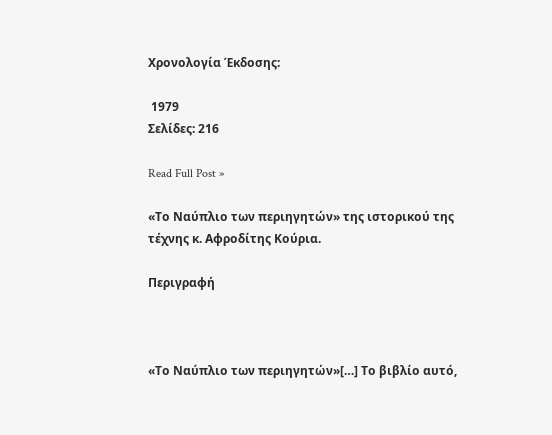Χρονολογία Έκδοσης:

 1979
Σελίδες: 216

Read Full Post »

«Το Ναύπλιο των περιηγητών» της ιστορικού της τέχνης κ. Αφροδίτης Κούρια.

Περιγραφή



«Το Ναύπλιο των περιηγητών»[…] Το βιβλίο αυτό,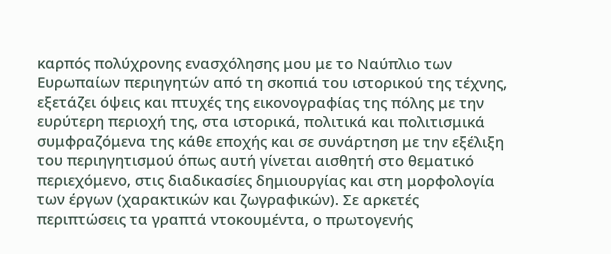καρπός πολύχρονης ενασχόλησης μου με το Ναύπλιο των Ευρωπαίων περιηγητών από τη σκοπιά του ιστορικού της τέχνης, εξετάζει όψεις και πτυχές της εικονογραφίας της πόλης με την ευρύτερη περιοχή της, στα ιστορικά, πολιτικά και πολιτισμικά συμφραζόμενα της κάθε εποχής και σε συνάρτηση με την εξέλιξη του περιηγητισμού όπως αυτή γίνεται αισθητή στο θεματικό περιεχόμενο, στις διαδικασίες δημιουργίας και στη μορφολογία των έργων (χαρακτικών και ζωγραφικών). Σε αρκετές περιπτώσεις τα γραπτά ντοκουμέντα, ο πρωτογενής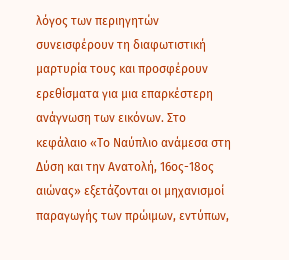λόγος των περιηγητών συνεισφέρουν τη διαφωτιστική μαρτυρία τους και προσφέρουν ερεθίσματα για μια επαρκέστερη ανάγνωση των εικόνων. Στο κεφάλαιο «Το Ναύπλιο ανάμεσα στη Δύση και την Ανατολή, 16ος-18ος αιώνας» εξετάζονται οι μηχανισμοί παραγωγής των πρώιμων, εντύπων,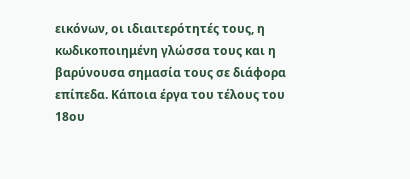εικόνων, οι ιδιαιτερότητές τους, η κωδικοποιημένη γλώσσα τους και η βαρύνουσα σημασία τους σε διάφορα επίπεδα. Κάποια έργα του τέλους του 18ου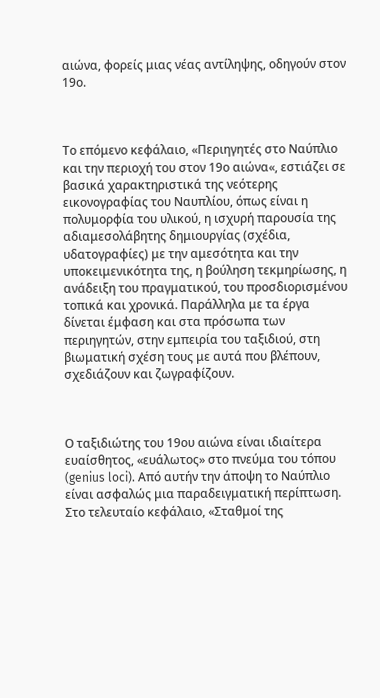αιώνα, φορείς μιας νέας αντίληψης, οδηγούν στον 19ο.



Το επόμενο κεφάλαιο, «Περιηγητές στο Ναύπλιο και την περιοχή του στον 19ο αιώνα«, εστιάζει σε βασικά χαρακτηριστικά της νεότερης εικονογραφίας του Ναυπλίου, όπως είναι η πολυμορφία του υλικού, η ισχυρή παρουσία της αδιαμεσολάβητης δημιουργίας (σχέδια, υδατογραφίες) με την αμεσότητα και την υποκειμενικότητα της, η βούληση τεκμηρίωσης, η ανάδειξη του πραγματικού, του προσδιορισμένου τοπικά και χρονικά. Παράλληλα με τα έργα δίνεται έμφαση και στα πρόσωπα των περιηγητών, στην εμπειρία του ταξιδιού, στη βιωματική σχέση τους με αυτά που βλέπουν, σχεδιάζουν και ζωγραφίζουν.



Ο ταξιδιώτης του 19ου αιώνα είναι ιδιαίτερα ευαίσθητος, «ευάλωτος» στο πνεύμα του τόπου (genius loci). Από αυτήν την άποψη το Ναύπλιο είναι ασφαλώς μια παραδειγματική περίπτωση. Στο τελευταίο κεφάλαιο, «Σταθμοί της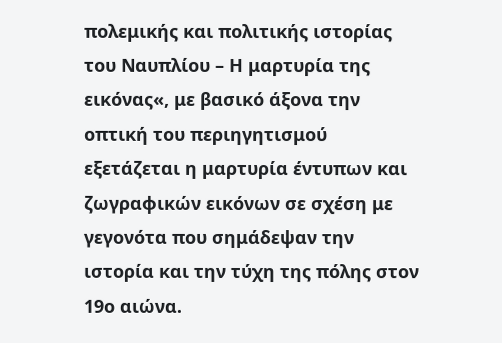πολεμικής και πολιτικής ιστορίας του Ναυπλίου – Η μαρτυρία της εικόνας«, με βασικό άξονα την οπτική του περιηγητισμού εξετάζεται η μαρτυρία έντυπων και ζωγραφικών εικόνων σε σχέση με γεγονότα που σημάδεψαν την ιστορία και την τύχη της πόλης στον 19ο αιώνα.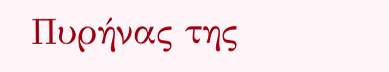Πυρήνας της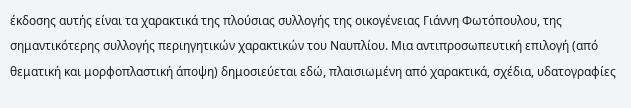έκδοσης αυτής είναι τα χαρακτικά της πλούσιας συλλογής της οικογένειας Γιάννη Φωτόπουλου, της σημαντικότερης συλλογής περιηγητικών χαρακτικών του Ναυπλίου. Μια αντιπροσωπευτική επιλογή (από θεματική και μορφοπλαστική άποψη) δημοσιεύεται εδώ, πλαισιωμένη από χαρακτικά, σχέδια, υδατογραφίες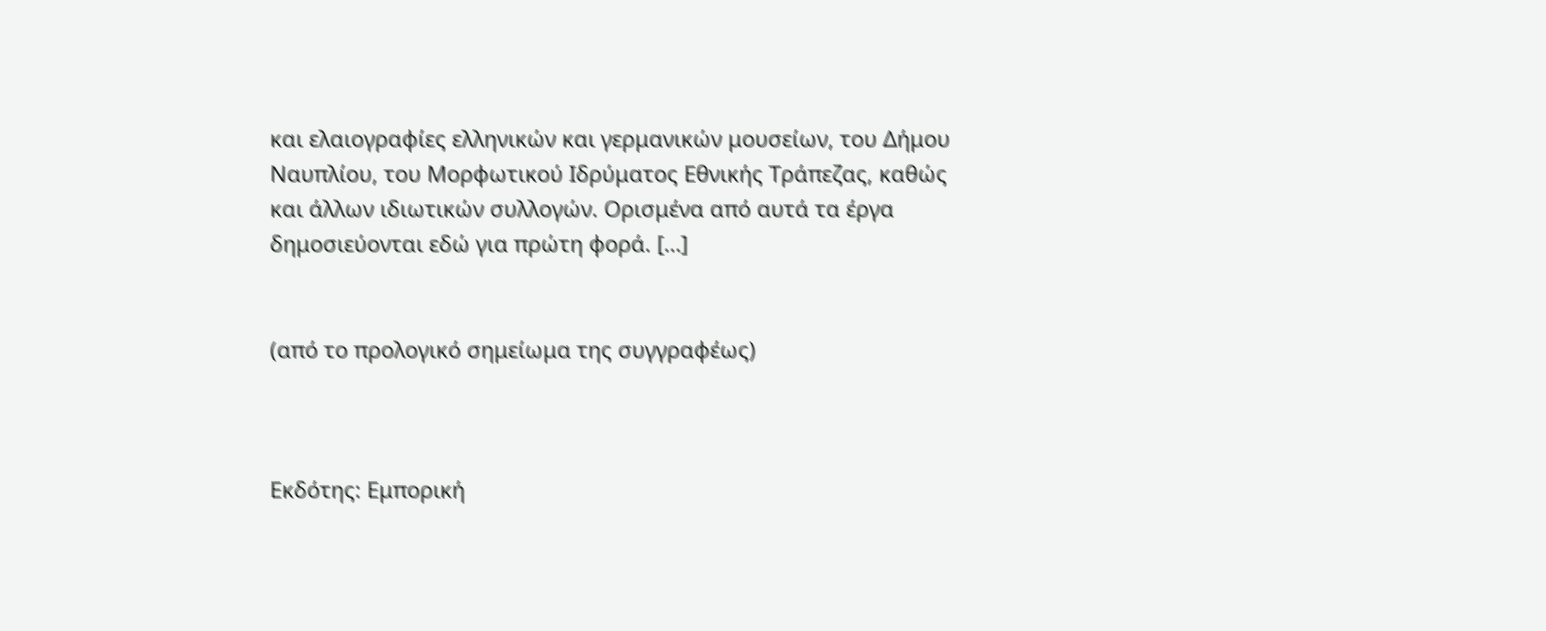και ελαιογραφίες ελληνικών και γερμανικών μουσείων, του Δήμου Ναυπλίου, του Μορφωτικού Ιδρύματος Εθνικής Τράπεζας, καθώς και άλλων ιδιωτικών συλλογών. Ορισμένα από αυτά τα έργα δημοσιεύονται εδώ για πρώτη φορά. […]


(από το προλογικό σημείωμα της συγγραφέως)



Εκδότης: Εμπορική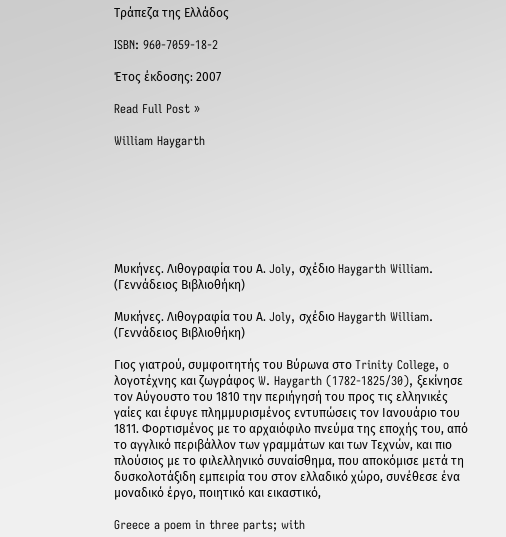Τράπεζα της Ελλάδος

ISBN: 960-7059-18-2

Έτος έκδοσης: 2007

Read Full Post »

William Haygarth







Μυκήνες. Λιθογραφία του Α. Joly, σχέδιο Haygarth William. (Γεννάδειος Βιβλιοθήκη)

Μυκήνες. Λιθογραφία του Α. Joly, σχέδιο Haygarth William. (Γεννάδειος Βιβλιοθήκη)

Γιος γιατρού, συμφοιτητής του Βύρωνα στο Trinity College, o λογοτέχνης και ζωγράφος W. Haygarth (1782-1825/30), ξεκίνησε τον Αύγουστο του 1810 την περιήγησή του προς τις ελληνικές γαίες και έφυγε πλημμυρισμένος εντυπώσεις τον Ιανουάριο του 1811. Φορτισμένος με το αρχαιόφιλο πνεύμα της εποχής του, από το αγγλικό περιβάλλον των γραμμάτων και των Τεχνών, και πιο πλούσιος με το φιλελληνικό συναίσθημα, που αποκόμισε μετά τη δυσκολοτάξιδη εμπειρία του στον ελλαδικό χώρο, συνέθεσε ένα μοναδικό έργο, ποιητικό και εικαστικό,

Greece a poem in three parts; with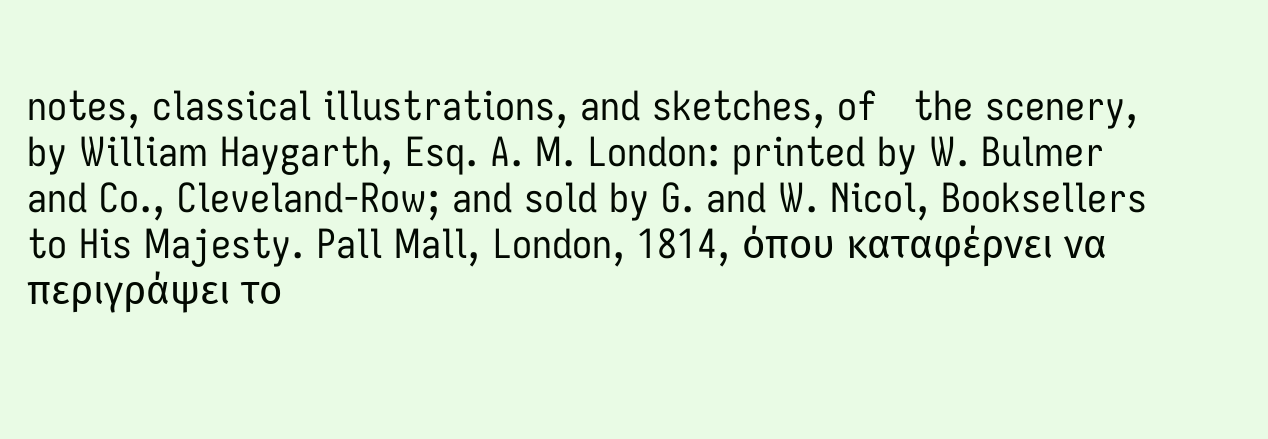notes, classical illustrations, and sketches, of   the scenery, by William Haygarth, Esq. A. M. London: printed by W. Bulmer and Co., Cleveland-Row; and sold by G. and W. Nicol, Booksellers to His Majesty. Pall Mall, London, 1814, όπου καταφέρνει να περιγράψει το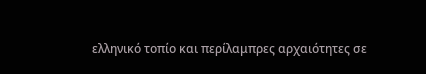ελληνικό τοπίο και περίλαμπρες αρχαιότητες σε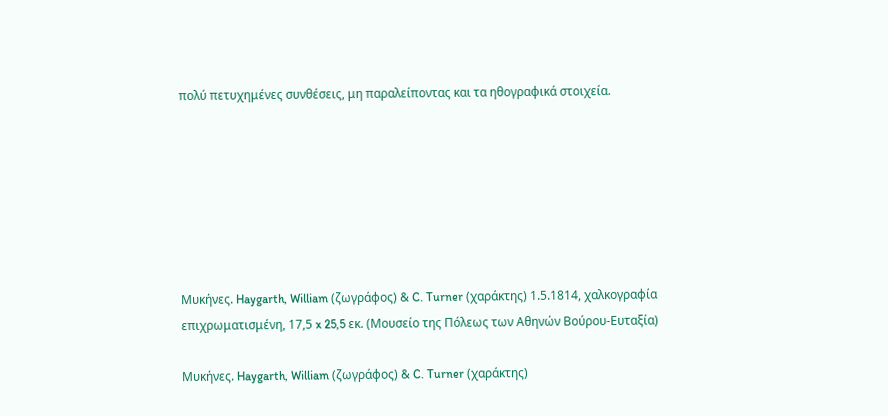πολύ πετυχημένες συνθέσεις, μη παραλείποντας και τα ηθογραφικά στοιχεία.







Μυκήνες. Haygarth, William (ζωγράφος) & C. Turner (χαράκτης) 1.5.1814, χαλκογραφία επιχρωματισμένη, 17,5 x 25,5 εκ. (Μουσείο της Πόλεως των Αθηνών Βούρου-Ευταξία)

Μυκήνες. Haygarth, William (ζωγράφος) & C. Turner (χαράκτης)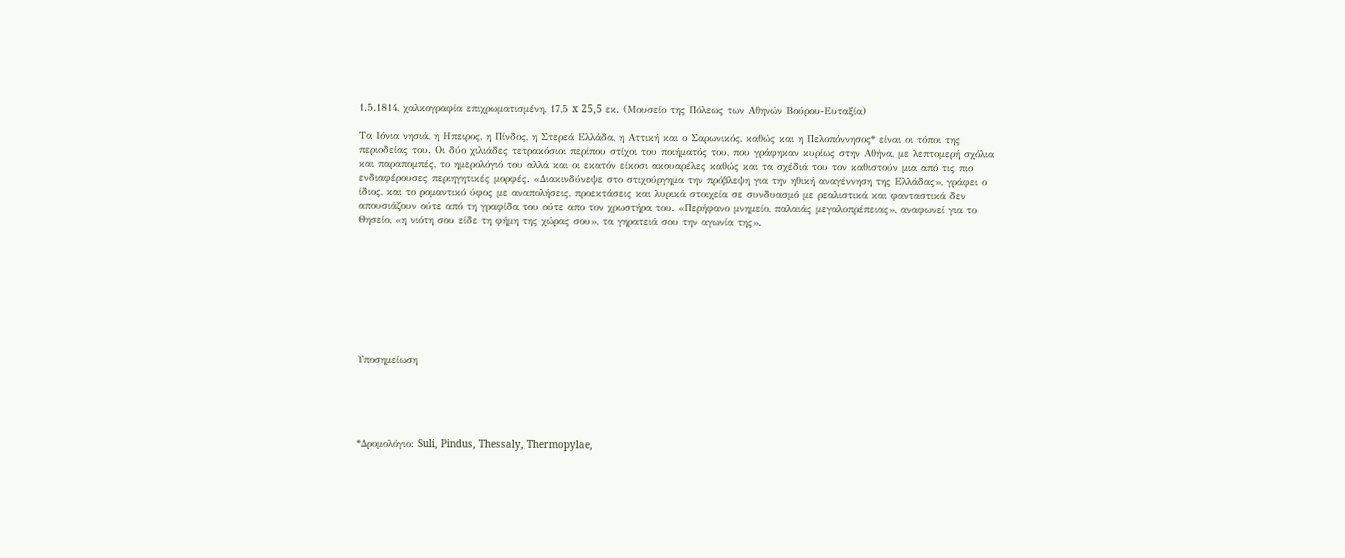1.5.1814, χαλκογραφία επιχρωματισμένη, 17,5 x 25,5 εκ. (Μουσείο της Πόλεως των Αθηνών Βούρου-Ευταξία)

Τα Ιόνια νησιά, η Ηπειρος, η Πίνδος, η Στερεά Ελλάδα, η Αττική και ο Σαρωνικός, καθώς και η Πελοπόννησος* είναι οι τόποι της περιοδείας του. Οι δύο χιλιάδες τετρακόσιοι περίπου στίχοι του ποιήματός του, που γράφηκαν κυρίως στην Αθήνα, με λεπτομερή σχόλια και παραπομπές, το ημερολόγιό του αλλά και οι εκατόν είκοσι ακουαρέλες καθώς και τα σχέδιά του τον καθιστούν μια από τις πιο ενδιαφέρουσες περιηγητικές μορφές. «Διακινδύνεψε στο στιχούργημα την πρόβλεψη για την ηθική αναγέννηση της Ελλάδας», γράφει ο ίδιος, και το ρομαντικό ύφος με αναπολήσεις, προεκτάσεις και λυρικά στοιχεία σε συνδυασμό με ρεαλιστικά και φανταστικά δεν απουσιάζουν ούτε από τη γραφίδα του ούτε απο τον χρωστήρα του. «Περήφανο μνημείο, παλαιάς μεγαλοπρέπειας», αναφωνεί για το Θησείο, «η νιότη σου είδε τη φήμη της χώρας σου», τα γηρατειά σου την αγωνία της».









Υποσημείωση





*Δρομολόγιο: Suli, Pindus, Thessaly, Thermopylae,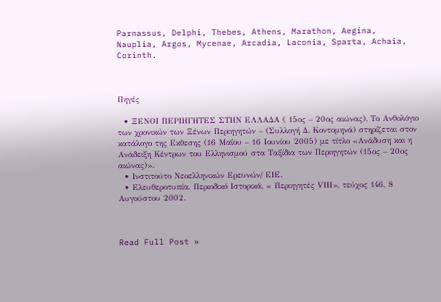Parnassus, Delphi, Thebes, Athens, Marathon, Aegina, Nauplia, Argos, Mycenae, Arcadia, Laconia, Sparta, Achaia, Corinth.



Πηγές

  • ΞΕΝΟΙ ΠΕΡΙΗΓΗΤΕΣ ΣΤΗΝ ΕΛΛΑΔΑ ( 15ος – 20ος αιώνας). Το Ανθολόγιο των χρονικών των Ξένων Περιηγητών – (Συλλογή Δ. Κοντομηνά) στηρίζεται στον κατάλογο της Εκθεσης (16 Μαΐου – 16 Ιουνίου 2005) με τίτλο «Ανάδυση και η Ανάδειξη Κέντρων του Ελληνισμού στα Ταξίδια των Περιηγητών (15ος – 20ος αιώνας)».
  • Ινστιτούτο Νεοελληνικών Ερευνών/ ΕΙΕ.
  • Ελευθεροτυπία, Περιοδικό Ιστορικά, « Περιηγητές VΙΙΙ», τεύχος 146, 8 Αυγούστου 2002.



Read Full Post »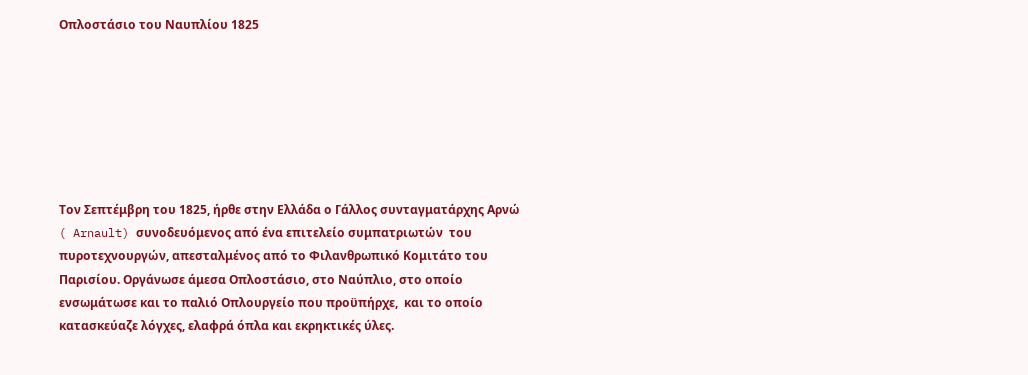Οπλοστάσιο του Ναυπλίου 1825







Τον Σεπτέμβρη του 1825, ήρθε στην Ελλάδα ο Γάλλος συνταγματάρχης Αρνώ ( Arnault) συνοδευόμενος από ένα επιτελείο συμπατριωτών  του πυροτεχνουργών, απεσταλμένος από το Φιλανθρωπικό Κομιτάτο του Παρισίου. Οργάνωσε άμεσα Οπλοστάσιο, στο Ναύπλιο, στο οποίο ενσωμάτωσε και το παλιό Οπλουργείο που προϋπήρχε,  και το οποίο κατασκεύαζε λόγχες, ελαφρά όπλα και εκρηκτικές ύλες.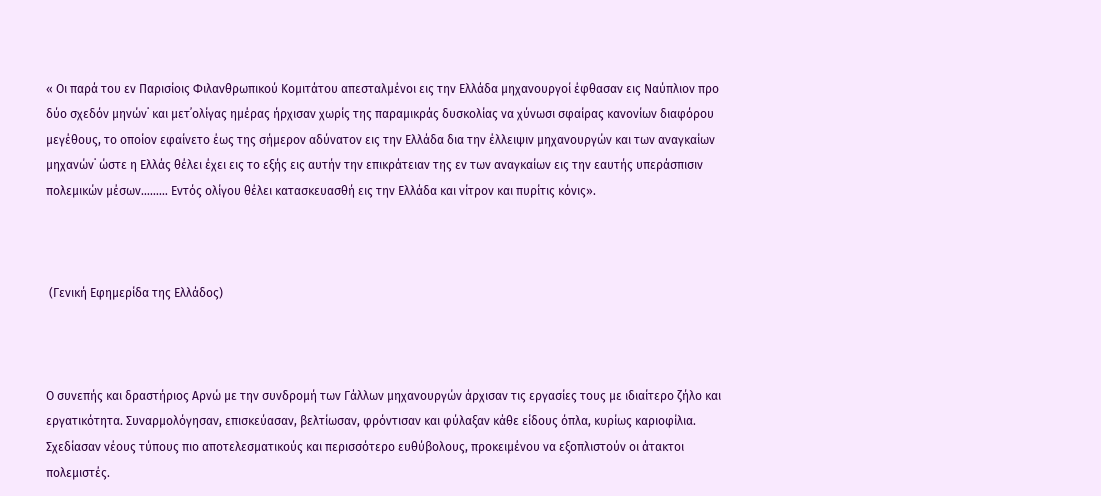« Οι παρά του εν Παρισίοις Φιλανθρωπικού Κομιτάτου απεσταλμένοι εις την Ελλάδα μηχανουργοί έφθασαν εις Ναύπλιον προ δύο σχεδόν μηνών˙ και μετ᾽ολίγας ημέρας ήρχισαν χωρίς της παραμικράς δυσκολίας να χύνωσι σφαίρας κανονίων διαφόρου μεγέθους, το οποίον εφαίνετο έως της σήμερον αδύνατον εις την Ελλάδα δια την έλλειψιν μηχανουργών και των αναγκαίων μηχανών˙ ώστε η Ελλάς θέλει έχει εις το εξής εις αυτήν την επικράτειαν της εν των αναγκαίων εις την εαυτής υπεράσπισιν πολεμικών μέσων……… Εντός ολίγου θέλει κατασκευασθή εις την Ελλάδα και νίτρον και πυρίτις κόνις».



 (Γενική Εφημερίδα της Ελλάδος)



Ο συνεπής και δραστήριος Αρνώ με την συνδρομή των Γάλλων μηχανουργών άρχισαν τις εργασίες τους με ιδιαίτερο ζήλο και εργατικότητα. Συναρμολόγησαν, επισκεύασαν, βελτίωσαν, φρόντισαν και φύλαξαν κάθε είδους όπλα, κυρίως καριοφίλια. Σχεδίασαν νέους τύπους πιο αποτελεσματικούς και περισσότερο ευθύβολους, προκειμένου να εξοπλιστούν οι άτακτοι πολεμιστές.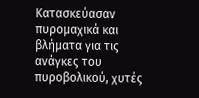Κατασκεύασαν πυρομαχικά και βλήματα για τις ανάγκες του πυροβολικού, χυτές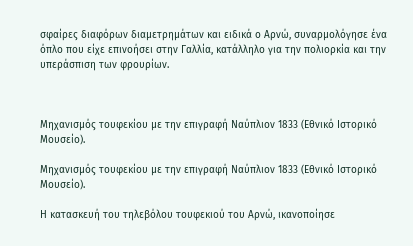σφαίρες διαφόρων διαμετρημάτων και ειδικά ο Αρνώ, συναρμολόγησε ένα όπλο που είχε επινοήσει στην Γαλλία, κατάλληλο για την πολιορκία και την υπεράσπιση των φρουρίων.



Μηχανισμός τουφεκίου με την επιγραφή Ναύπλιον 1833 (Εθνικό Ιστορικό Μουσείο).

Μηχανισμός τουφεκίου με την επιγραφή Ναύπλιον 1833 (Εθνικό Ιστορικό Μουσείο).

Η κατασκευή του τηλεβόλου τουφεκιού του Αρνώ, ικανοποίησε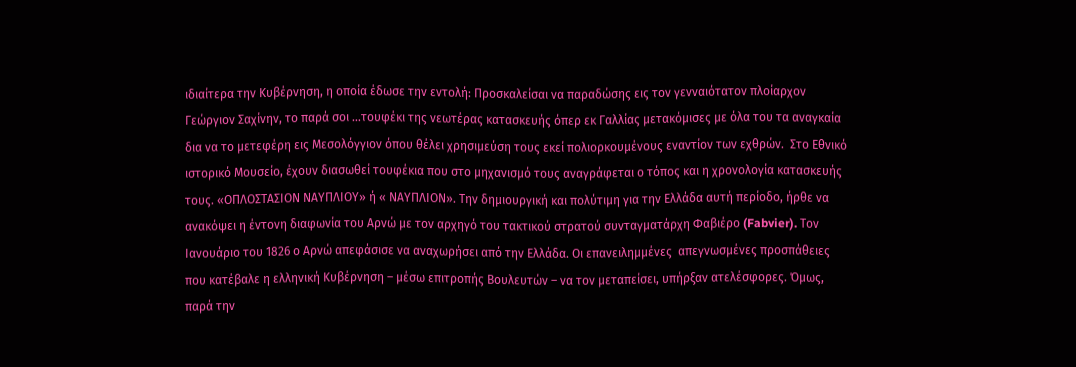ιδιαίτερα την Κυβέρνηση, η οποία έδωσε την εντολή: Προσκαλείσαι να παραδώσης εις τον γενναιότατον πλοίαρχον Γεώργιον Σαχίνην, το παρά σοι …τουφέκι της νεωτέρας κατασκευής όπερ εκ Γαλλίας μετακόμισες με όλα του τα αναγκαία δια να το μετεφέρη εις Μεσολόγγιον όπου θέλει χρησιμεύση τους εκεί πολιορκουμένους εναντίον των εχθρών.  Στο Εθνικό ιστορικό Μουσείο, έχουν διασωθεί τουφέκια που στο μηχανισμό τους αναγράφεται ο τόπος και η χρονολογία κατασκευής τους. «ΟΠΛΟΣΤΑΣΙΟΝ ΝΑΥΠΛΙΟΥ» ή « ΝΑΥΠΛΙΟΝ». Την δημιουργική και πολύτιμη για την Ελλάδα αυτή περίοδο, ήρθε να ανακόψει η έντονη διαφωνία του Αρνώ με τον αρχηγό του τακτικού στρατού συνταγματάρχη Φαβιέρο (Fabvier). Τον Ιανουάριο του 1826 ο Αρνώ απεφάσισε να αναχωρήσει από την Ελλάδα. Οι επανειλημμένες  απεγνωσμένες προσπάθειες  που κατέβαλε η ελληνική Κυβέρνηση – μέσω επιτροπής Βουλευτών – να τον μεταπείσει, υπήρξαν ατελέσφορες. Όμως, παρά την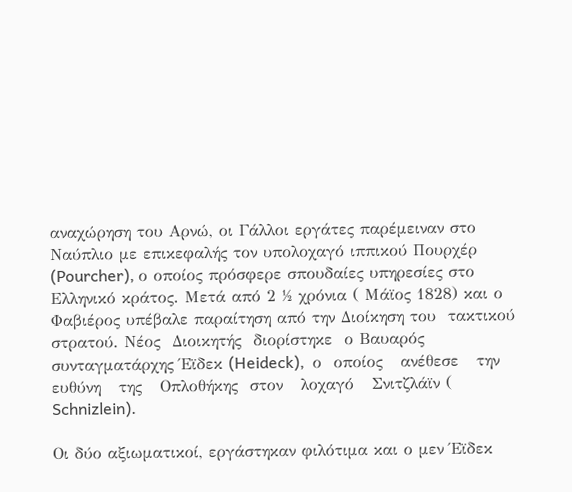αναχώρηση του Αρνώ, οι Γάλλοι εργάτες παρέμειναν στο Ναύπλιο με επικεφαλής τον υπολοχαγό ιππικού Πουρχέρ (Pourcher), ο οποίος πρόσφερε σπουδαίες υπηρεσίες στο Ελληνικό κράτος. Μετά από 2 ½ χρόνια ( Μάϊος 1828) και ο Φαβιέρος υπέβαλε παραίτηση από την Διοίκηση του  τακτικού στρατού. Νέος  Διοικητής  διορίστηκε  ο Βαυαρός συνταγματάρχης Έϊδεκ (Heideck),  ο  οποίος   ανέθεσε   την  ευθύνη   της   Οπλοθήκης  στον   λοχαγό   Σνιτζλάϊν ( Schnizlein).

Οι δύο αξιωματικοί, εργάστηκαν φιλότιμα και ο μεν Έϊδεκ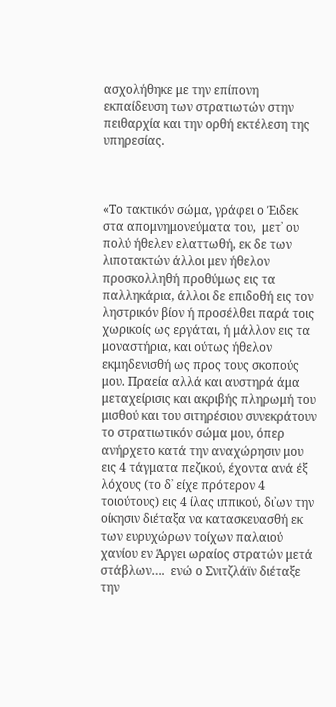ασχολήθηκε με την επίπονη εκπαίδευση των στρατιωτών στην πειθαρχία και την ορθή εκτέλεση της υπηρεσίας.



«Το τακτικόν σώμα, γράφει ο Έιδεκ στα απομνημονεύματα του,  μετ᾽ ου πολύ ήθελεν ελαττωθή, εκ δε των λιποτακτών άλλοι μεν ήθελον προσκολληθή προθύμως εις τα παλληκάρια, άλλοι δε επιδοθή εις τον ληστρικόν βίον ή προσέλθει παρά τοις χωρικοίς ως εργάται, ή μάλλον εις τα μοναστήρια, και ούτως ήθελον εκμηδενισθή ως προς τους σκοπούς μου. Πραεία αλλά και αυστηρά άμα μεταχείρισις και ακριβής πληρωμή του μισθού και του σιτηρέσιου συνεκράτουν το στρατιωτικόν σώμα μου, όπερ ανήρχετο κατά την αναχώρησιν μου εις 4 τάγματα πεζικού, έχοντα ανά έξ λόχους (το δ᾽ είχε πρότερον 4 τοιούτους) εις 4 ίλας ιππικού, δι᾽ων την οίκησιν διέταξα να κατασκευασθή εκ των ευρυχώρων τοίχων παλαιού χανίου εν Άργει ωραίος στρατών μετά στάβλων….  ενώ ο Σνιτζλάϊν διέταξε την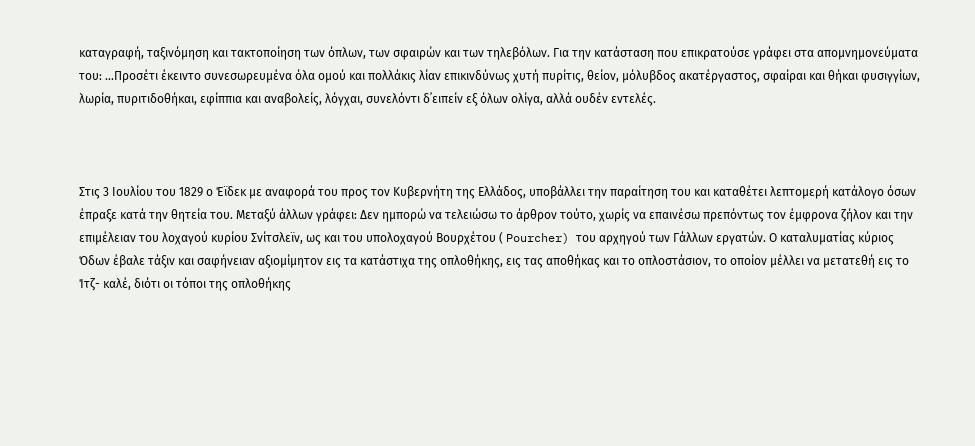καταγραφή, ταξινόμηση και τακτοποίηση των όπλων, των σφαιρών και των τηλεβόλων. Για την κατάσταση που επικρατούσε γράφει στα απομνημονεύματα του: …Προσέτι έκειντο συνεσωρευμένα όλα ομού και πολλάκις λίαν επικινδύνως χυτή πυρίτις, θείον, μόλυβδος ακατέργαστος, σφαίραι και θήκαι φυσιγγίων, λωρία, πυριτιδοθήκαι, εφίππια και αναβολείς, λόγχαι, συνελόντι δ᾽ειπείν εξ όλων ολίγα, αλλά ουδέν εντελές.



Στις 3 Ιουλίου του 1829 ο Έϊδεκ με αναφορά του προς τον Κυβερνήτη της Ελλάδος, υποβάλλει την παραίτηση του και καταθέτει λεπτομερή κατάλογο όσων έπραξε κατά την θητεία του. Μεταξύ άλλων γράφει: Δεν ημπορώ να τελειώσω το άρθρον τούτο, χωρίς να επαινέσω πρεπόντως τον έμφρονα ζήλον και την επιμέλειαν του λοχαγού κυρίου Σνίτσλεϊν, ως και του υπολοχαγού Βουρχέτου ( Pourcher) του αρχηγού των Γάλλων εργατών. Ο καταλυματίας κύριος Όδων έβαλε τάξιν και σαφήνειαν αξιομίμητον εις τα κατάστιχα της οπλοθήκης, εις τας αποθήκας και το οπλοστάσιον, το οποίον μέλλει να μετατεθή εις το Ίτζ- καλέ, διότι οι τόποι της οπλοθήκης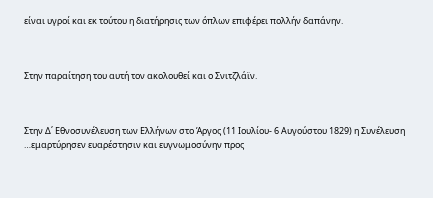είναι υγροί και εκ τούτου η διατήρησις των όπλων επιφέρει πολλήν δαπάνην.



Στην παραίτηση του αυτή τον ακολουθεί και ο Σνιτζλάϊν.



Στην Δ΄ Εθνοσυνέλευση των Ελλήνων στο Άργος (11 Ιουλίου- 6 Αυγούστου 1829) η Συνέλευση …εμαρτύρησεν ευαρέστησιν και ευγνωμοσύνην προς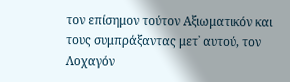τον επίσημον τούτον Αξιωματικόν και τους συμπράξαντας μετ᾽ αυτού, τον Λοχαγόν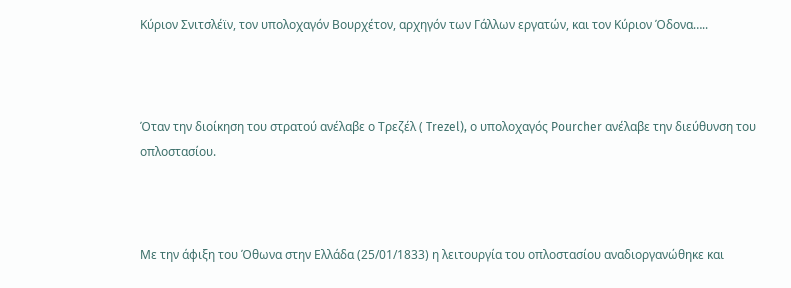Κύριον Σνιτσλέϊν, τον υπολοχαγόν Βουρχέτον, αρχηγόν των Γάλλων εργατών, και τον Κύριον Όδονα…..



Όταν την διοίκηση του στρατού ανέλαβε ο Τρεζέλ ( Trezel), ο υπολοχαγός Pourcher ανέλαβε την διεύθυνση του οπλοστασίου.



Με την άφιξη του Όθωνα στην Ελλάδα (25/01/1833) η λειτουργία του οπλοστασίου αναδιοργανώθηκε και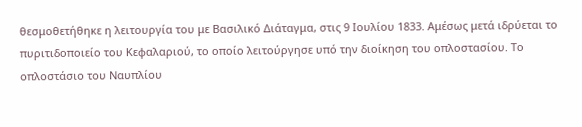θεσμοθετήθηκε η λειτουργία του με Βασιλικό Διάταγμα, στις 9 Ιουλίου 1833. Αμέσως μετά ιδρύεται το πυριτιδοποιείο του Κεφαλαριού, το οποίο λειτούργησε υπό την διοίκηση του οπλοστασίου. Το οπλοστάσιο του Ναυπλίου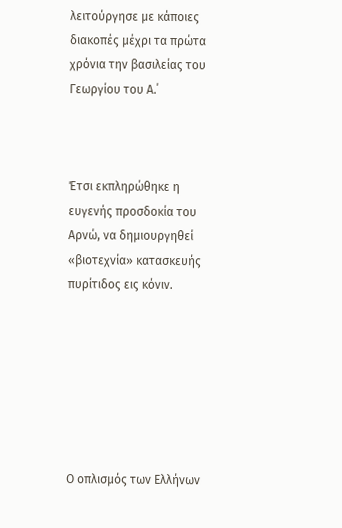λειτούργησε με κάποιες διακοπές μέχρι τα πρώτα χρόνια την βασιλείας του Γεωργίου του Α.΄



Έτσι εκπληρώθηκε η ευγενής προσδοκία του Αρνώ, να δημιουργηθεί «βιοτεχνία» κατασκευής  πυρίτιδος εις κόνιν.







Ο οπλισμός των Ελλήνων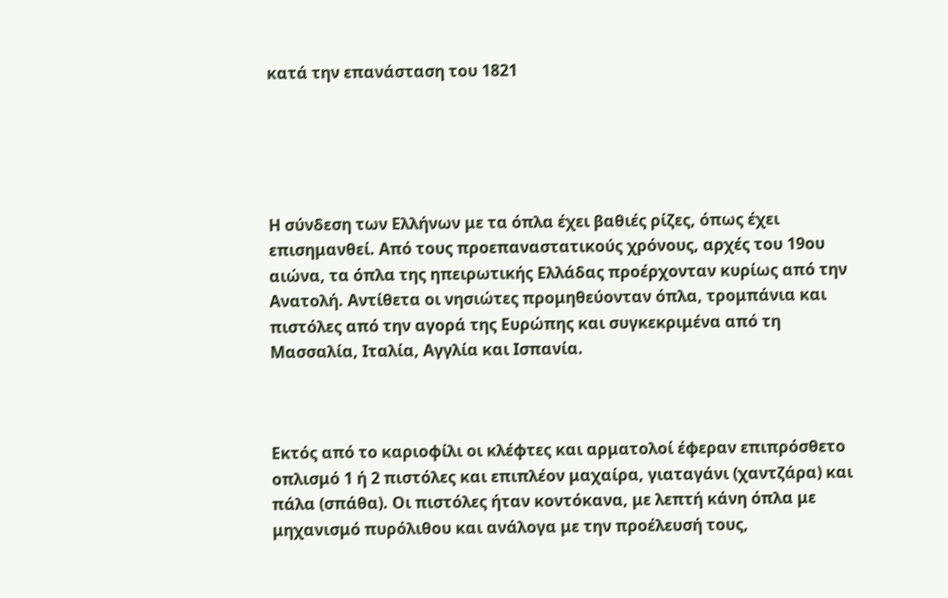κατά την επανάσταση του 1821





Η σύνδεση των Ελλήνων με τα όπλα έχει βαθιές ρίζες, όπως έχει επισημανθεί. Από τους προεπαναστατικούς χρόνους, αρχές του 19ου αιώνα, τα όπλα της ηπειρωτικής Ελλάδας προέρχονταν κυρίως από την Ανατολή. Αντίθετα οι νησιώτες προμηθεύονταν όπλα, τρομπάνια και πιστόλες από την αγορά της Ευρώπης και συγκεκριμένα από τη Μασσαλία, Ιταλία, Αγγλία και Ισπανία.



Εκτός από το καριοφίλι οι κλέφτες και αρματολοί έφεραν επιπρόσθετο οπλισμό 1 ή 2 πιστόλες και επιπλέον μαχαίρα, γιαταγάνι (χαντζάρα) και πάλα (σπάθα). Οι πιστόλες ήταν κοντόκανα, με λεπτή κάνη όπλα με μηχανισμό πυρόλιθου και ανάλογα με την προέλευσή τους,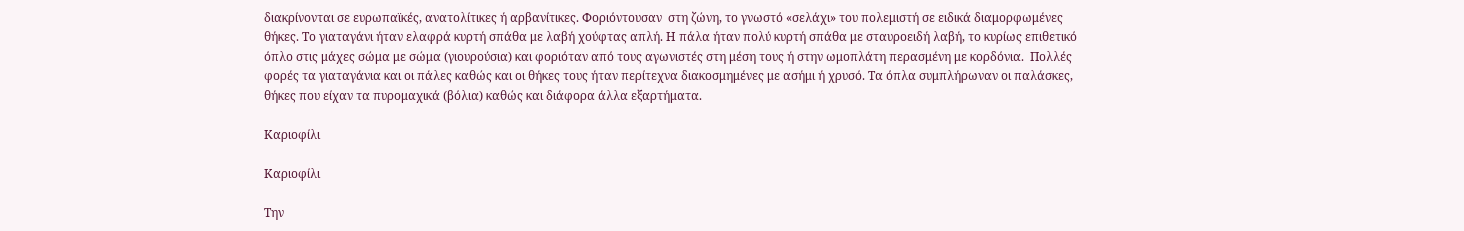διακρίνονται σε ευρωπαϊκές, ανατολίτικες ή αρβανίτικες. Φοριόντουσαν  στη ζώνη, το γνωστό «σελάχι» του πολεμιστή σε ειδικά διαμορφωμένες θήκες. Το γιαταγάνι ήταν ελαφρά κυρτή σπάθα με λαβή χούφτας απλή. Η πάλα ήταν πολύ κυρτή σπάθα με σταυροειδή λαβή, το κυρίως επιθετικό όπλο στις μάχες σώμα με σώμα (γιουρούσια) και φοριόταν από τους αγωνιστές στη μέση τους ή στην ωμοπλάτη περασμένη με κορδόνια.  Πολλές φορές τα γιαταγάνια και οι πάλες καθώς και οι θήκες τους ήταν περίτεχνα διακοσμημένες με ασήμι ή χρυσό. Τα όπλα συμπλήρωναν οι παλάσκες, θήκες που είχαν τα πυρομαχικά (βόλια) καθώς και διάφορα άλλα εξαρτήματα.

Καριοφίλι

Καριοφίλι

Την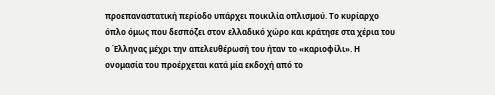προεπαναστατική περίοδο υπάρχει ποικιλία οπλισμού. Το κυρίαρχο όπλο όμως που δεσπόζει στον ελλαδικό χώρο και κράτησε στα χέρια του ο Έλληνας μέχρι την απελευθέρωσή του ήταν το «καριοφίλι». Η ονομασία του προέρχεται κατά μία εκδοχή από το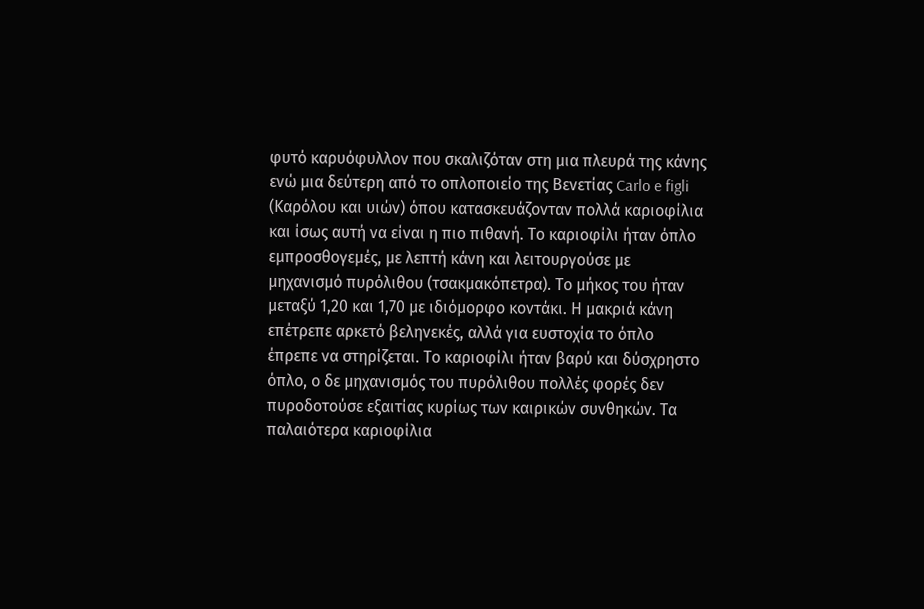φυτό καρυόφυλλον που σκαλιζόταν στη μια πλευρά της κάνης ενώ μια δεύτερη από το οπλοποιείο της Βενετίας Carlo e figli (Καρόλου και υιών) όπου κατασκευάζονταν πολλά καριοφίλια και ίσως αυτή να είναι η πιο πιθανή. Το καριοφίλι ήταν όπλο εμπροσθογεμές, με λεπτή κάνη και λειτουργούσε με μηχανισμό πυρόλιθου (τσακμακόπετρα). Το μήκος του ήταν μεταξύ 1,20 και 1,70 με ιδιόμορφο κοντάκι. Η μακριά κάνη επέτρεπε αρκετό βεληνεκές, αλλά για ευστοχία το όπλο έπρεπε να στηρίζεται. Το καριοφίλι ήταν βαρύ και δύσχρηστο όπλο, ο δε μηχανισμός του πυρόλιθου πολλές φορές δεν πυροδοτούσε εξαιτίας κυρίως των καιρικών συνθηκών. Τα παλαιότερα καριοφίλια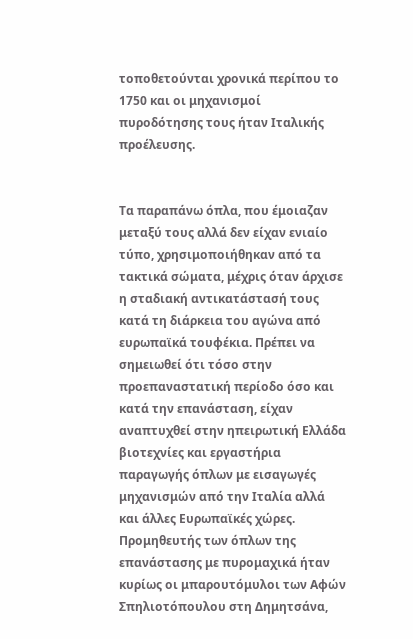τοποθετούνται χρονικά περίπου το 1750 και οι μηχανισμοί πυροδότησης τους ήταν Ιταλικής προέλευσης.


Τα παραπάνω όπλα, που έμοιαζαν μεταξύ τους αλλά δεν είχαν ενιαίο τύπο, χρησιμοποιήθηκαν από τα τακτικά σώματα, μέχρις όταν άρχισε η σταδιακή αντικατάστασή τους κατά τη διάρκεια του αγώνα από ευρωπαϊκά τουφέκια. Πρέπει να σημειωθεί ότι τόσο στην προεπαναστατική περίοδο όσο και κατά την επανάσταση, είχαν αναπτυχθεί στην ηπειρωτική Ελλάδα βιοτεχνίες και εργαστήρια παραγωγής όπλων με εισαγωγές μηχανισμών από την Ιταλία αλλά και άλλες Ευρωπαϊκές χώρες. Προμηθευτής των όπλων της επανάστασης με πυρομαχικά ήταν κυρίως οι μπαρουτόμυλοι των Αφών Σπηλιοτόπουλου στη Δημητσάνα,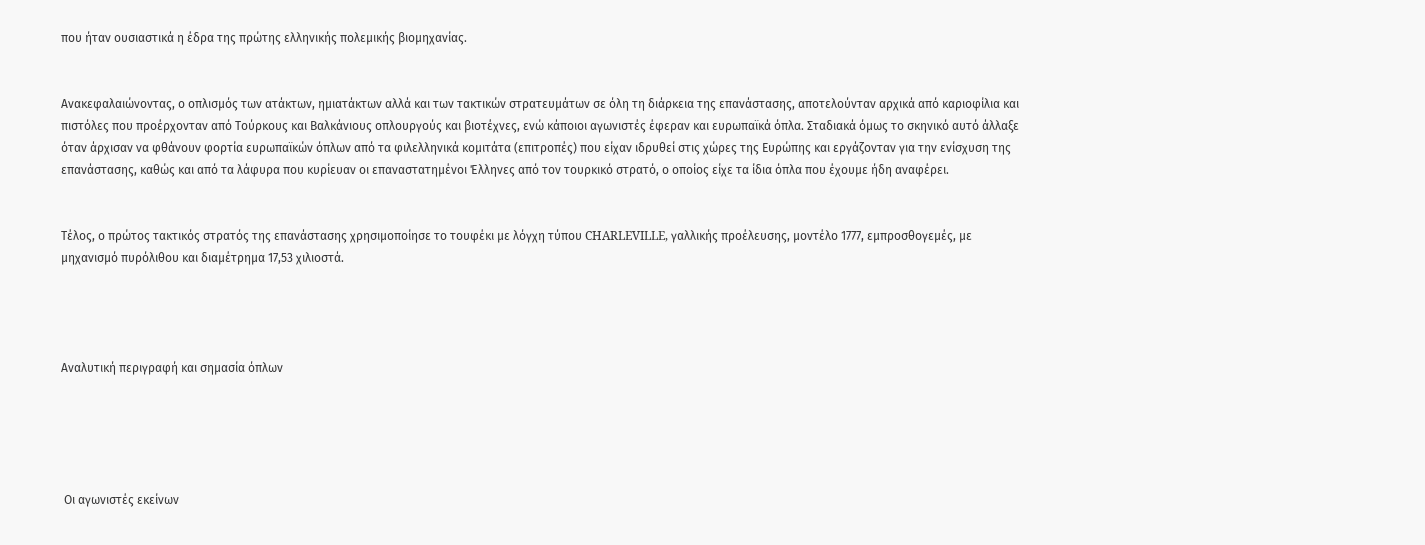που ήταν ουσιαστικά η έδρα της πρώτης ελληνικής πολεμικής βιομηχανίας.


Ανακεφαλαιώνοντας, ο οπλισμός των ατάκτων, ημιατάκτων αλλά και των τακτικών στρατευμάτων σε όλη τη διάρκεια της επανάστασης, αποτελούνταν αρχικά από καριοφίλια και πιστόλες που προέρχονταν από Τούρκους και Βαλκάνιους οπλουργούς και βιοτέχνες, ενώ κάποιοι αγωνιστές έφεραν και ευρωπαϊκά όπλα. Σταδιακά όμως το σκηνικό αυτό άλλαξε όταν άρχισαν να φθάνουν φορτία ευρωπαϊκών όπλων από τα φιλελληνικά κομιτάτα (επιτροπές) που είχαν ιδρυθεί στις χώρες της Ευρώπης και εργάζονταν για την ενίσχυση της επανάστασης, καθώς και από τα λάφυρα που κυρίευαν οι επαναστατημένοι Έλληνες από τον τουρκικό στρατό, ο οποίος είχε τα ίδια όπλα που έχουμε ήδη αναφέρει.


Τέλος, ο πρώτος τακτικός στρατός της επανάστασης χρησιμοποίησε το τουφέκι με λόγχη τύπου CHARLEVILLE, γαλλικής προέλευσης, μοντέλο 1777, εμπροσθογεμές, με μηχανισμό πυρόλιθου και διαμέτρημα 17,53 χιλιοστά.




Αναλυτική περιγραφή και σημασία όπλων





 Οι αγωνιστές εκείνων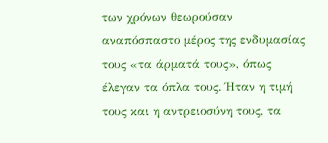των χρόνων θεωρούσαν αναπόσπαστο μέρος της ενδυμασίας τους «τα άρματά τους», όπως έλεγαν τα όπλα τους. Ήταν η τιμή τους και η αντρειοσύνη τους, τα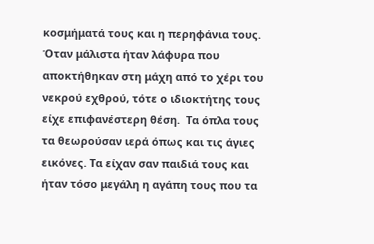κοσμήματά τους και η περηφάνια τους. Όταν μάλιστα ήταν λάφυρα που αποκτήθηκαν στη μάχη από το χέρι του νεκρού εχθρού, τότε ο ιδιοκτήτης τους είχε επιφανέστερη θέση.  Τα όπλα τους τα θεωρούσαν ιερά όπως και τις άγιες εικόνες. Τα είχαν σαν παιδιά τους και ήταν τόσο μεγάλη η αγάπη τους που τα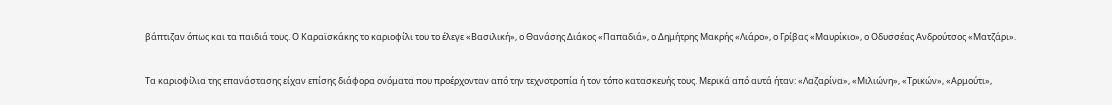βάπτιζαν όπως και τα παιδιά τους. Ο Καραϊσκάκης το καριοφίλι του το έλεγε «Βασιλική», ο Θανάσης Διάκος «Παπαδιά», ο Δημήτρης Μακρής «Λιάρο», ο Γρίβας «Μαυρίκιο», ο Οδυσσέας Ανδρούτσος «Ματζάρι».


Τα καριοφίλια της επανάστασης είχαν επίσης διάφορα ονόματα που προέρχονταν από την τεχνοτροπία ή τον τόπο κατασκευής τους. Μερικά από αυτά ήταν: «Λαζαρίνα», «Μιλιώνη», «Τρικών», «Αρμούτι»,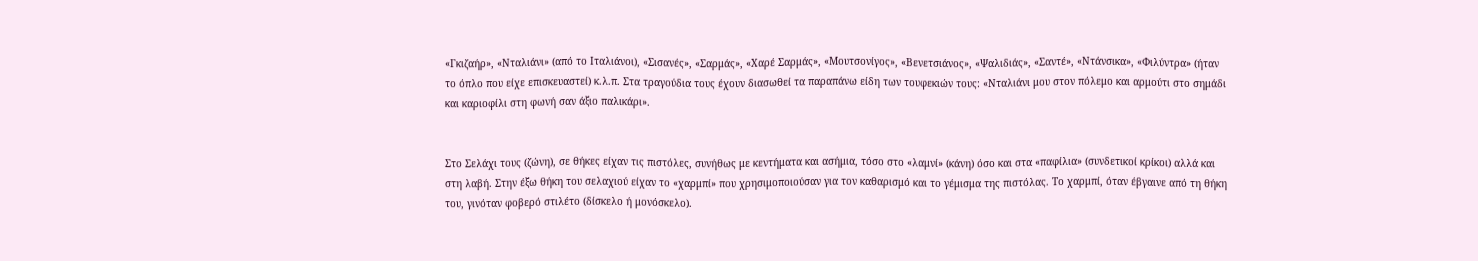«Γκιζαήρ», «Νταλιάνι» (από το Ιταλιάνοι), «Σισανές», «Σαρμάς», «Χαρέ Σαρμάς», «Μουτσονίγος», «Βενετσιάνος», «Ψαλιδιάς», «Σαντέ», «Ντάνσικα», «Φιλύντρα» (ήταν το όπλο που είχε επισκευαστεί) κ.λ.π. Στα τραγούδια τους έχουν διασωθεί τα παραπάνω είδη των τουφεκιών τους: «Νταλιάνι μου στον πόλεμο και αρμούτι στο σημάδι και καριοφίλι στη φωνή σαν άξιο παλικάρι».


Στο Σελάχι τους (ζώνη), σε θήκες είχαν τις πιστόλες, συνήθως με κεντήματα και ασήμια, τόσο στο «λαμνί» (κάνη) όσο και στα «παφίλια» (συνδετικοί κρίκοι) αλλά και στη λαβή. Στην έξω θήκη του σελαχιού είχαν το «χαρμπί» που χρησιμοποιούσαν για τον καθαρισμό και το γέμισμα της πιστόλας. Το χαρμπί, όταν έβγαινε από τη θήκη του, γινόταν φοβερό στιλέτο (δίσκελο ή μονόσκελο).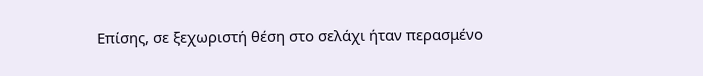Επίσης, σε ξεχωριστή θέση στο σελάχι ήταν περασμένο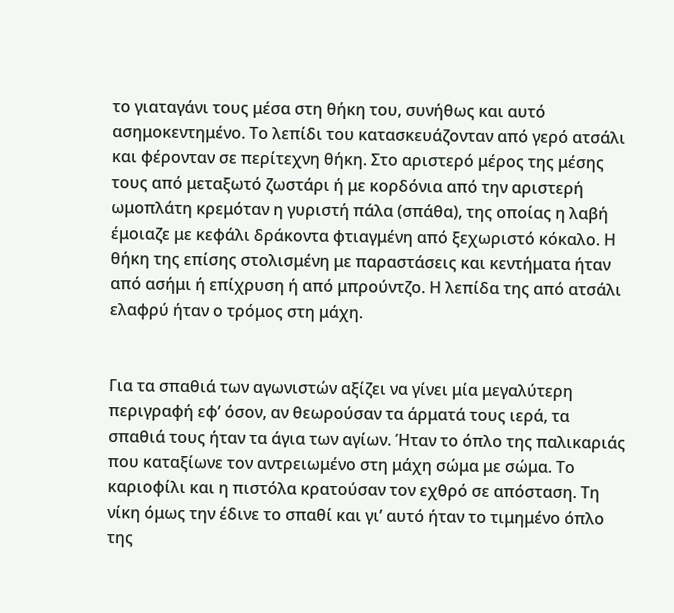το γιαταγάνι τους μέσα στη θήκη του, συνήθως και αυτό ασημοκεντημένο. Το λεπίδι του κατασκευάζονταν από γερό ατσάλι και φέρονταν σε περίτεχνη θήκη. Στο αριστερό μέρος της μέσης τους από μεταξωτό ζωστάρι ή με κορδόνια από την αριστερή ωμοπλάτη κρεμόταν η γυριστή πάλα (σπάθα), της οποίας η λαβή έμοιαζε με κεφάλι δράκοντα φτιαγμένη από ξεχωριστό κόκαλο. Η θήκη της επίσης στολισμένη με παραστάσεις και κεντήματα ήταν από ασήμι ή επίχρυση ή από μπρούντζο. Η λεπίδα της από ατσάλι ελαφρύ ήταν ο τρόμος στη μάχη.


Για τα σπαθιά των αγωνιστών αξίζει να γίνει μία μεγαλύτερη περιγραφή εφ’ όσον, αν θεωρούσαν τα άρματά τους ιερά, τα σπαθιά τους ήταν τα άγια των αγίων. Ήταν το όπλο της παλικαριάς που καταξίωνε τον αντρειωμένο στη μάχη σώμα με σώμα. Το καριοφίλι και η πιστόλα κρατούσαν τον εχθρό σε απόσταση. Τη νίκη όμως την έδινε το σπαθί και γι’ αυτό ήταν το τιμημένο όπλο της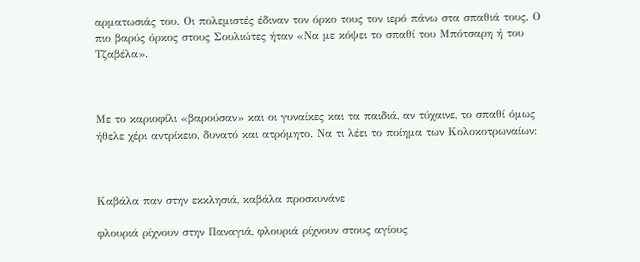αρματωσιάς του. Οι πολεμιστές έδιναν τον όρκο τους τον ιερό πάνω στα σπαθιά τους. Ο πιο βαρύς όρκος στους Σουλιώτες ήταν «Να με κόψει το σπαθί του Μπότσαρη ή του Τζαβέλα».



Με το καριοφίλι «βαρούσαν» και οι γυναίκες και τα παιδιά, αν τύχαινε, το σπαθί όμως ήθελε χέρι αντρίκειο, δυνατό και ατρόμητο. Να τι λέει το ποίημα των Κολοκοτρωναίων:



Καβάλα παν στην εκκλησιά, καβάλα προσκυνάνε

φλουριά ρίχνουν στην Παναγιά, φλουριά ρίχνουν στους αγίους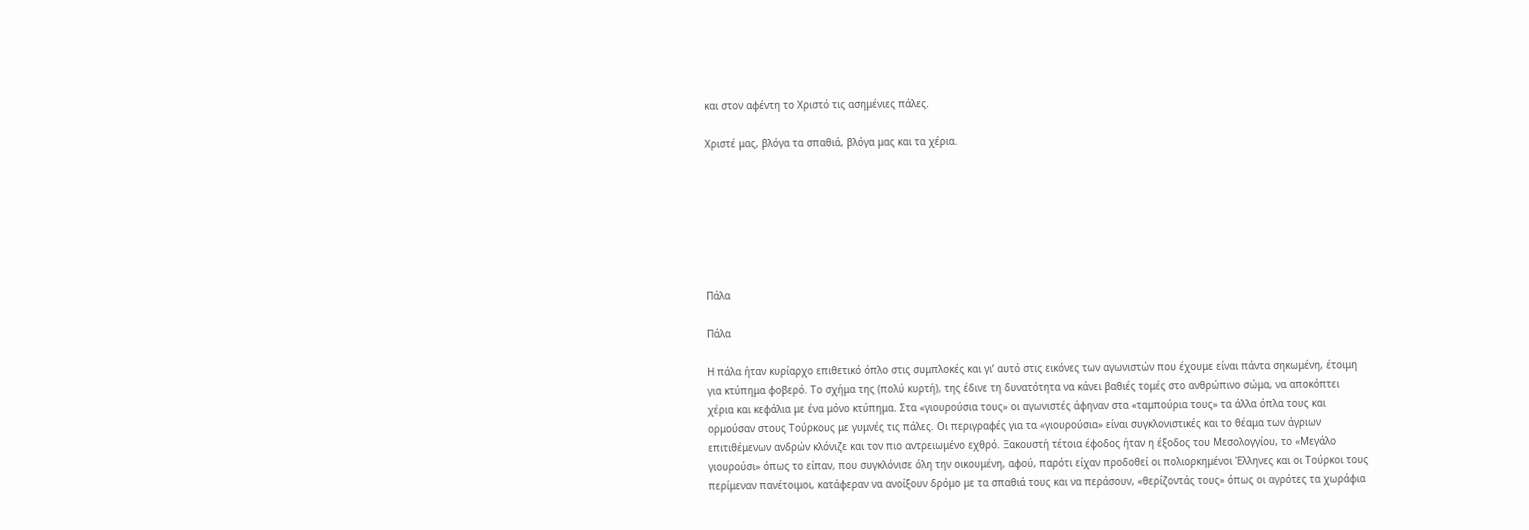και στον αφέντη το Χριστό τις ασημένιες πάλες.

Χριστέ μας, βλόγα τα σπαθιά, βλόγα μας και τα χέρια.







Πάλα

Πάλα

Η πάλα ήταν κυρίαρχο επιθετικό όπλο στις συμπλοκές και γι’ αυτό στις εικόνες των αγωνιστών που έχουμε είναι πάντα σηκωμένη, έτοιμη για κτύπημα φοβερό. Το σχήμα της (πολύ κυρτή), της έδινε τη δυνατότητα να κάνει βαθιές τομές στο ανθρώπινο σώμα, να αποκόπτει χέρια και κεφάλια με ένα μόνο κτύπημα. Στα «γιουρούσια τους» οι αγωνιστές άφηναν στα «ταμπούρια τους» τα άλλα όπλα τους και ορμούσαν στους Τούρκους με γυμνές τις πάλες. Οι περιγραφές για τα «γιουρούσια» είναι συγκλονιστικές και το θέαμα των άγριων επιτιθέμενων ανδρών κλόνιζε και τον πιο αντρειωμένο εχθρό. Ξακουστή τέτοια έφοδος ήταν η έξοδος του Μεσολογγίου, το «Μεγάλο γιουρούσι» όπως το είπαν, που συγκλόνισε όλη την οικουμένη, αφού, παρότι είχαν προδοθεί οι πολιορκημένοι Έλληνες και οι Τούρκοι τους περίμεναν πανέτοιμοι, κατάφεραν να ανοίξουν δρόμο με τα σπαθιά τους και να περάσουν, «θερίζοντάς τους» όπως οι αγρότες τα χωράφια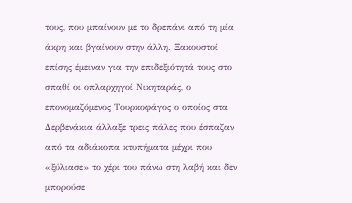τους, που μπαίνουν με το δρεπάνι από τη μία άκρη και βγαίνουν στην άλλη. Ξακουστοί επίσης έμειναν για την επιδεξιότητά τους στο σπαθί οι οπλαρχηγοί Νικηταράς, ο επονομαζόμενος Τουρκοφάγος ο οποίος στα Δερβενάκια άλλαξε τρεις πάλες που έσπαζαν από τα αδιάκοπα κτυπήματα μέχρι που «ξύλιασε» το χέρι του πάνω στη λαβή και δεν μπορούσε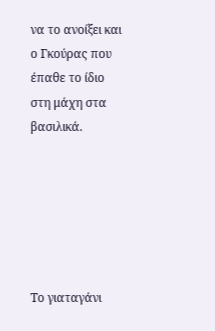να το ανοίξει και ο Γκούρας που έπαθε το ίδιο στη μάχη στα βασιλικά.






Το γιαταγάνι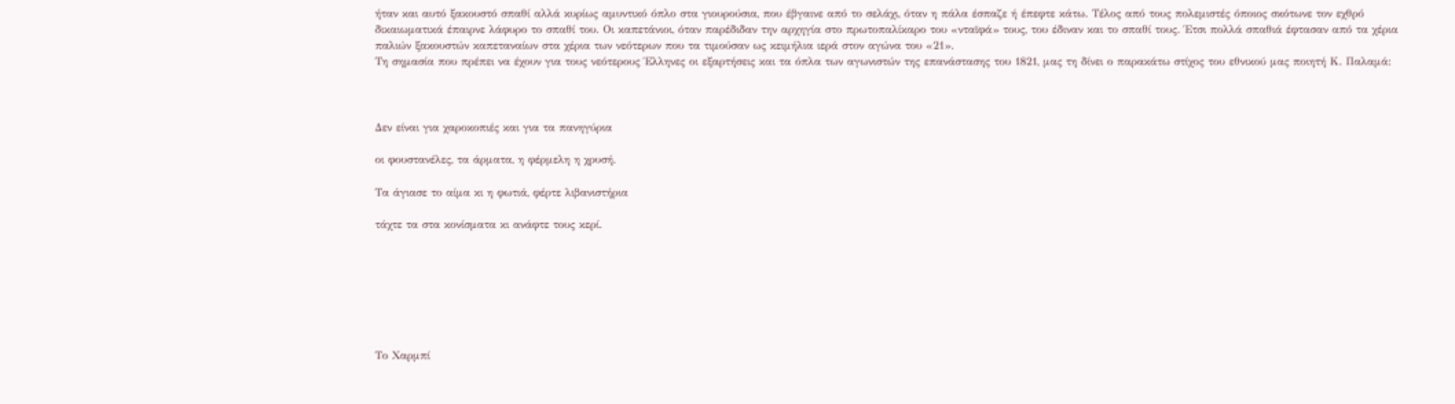ήταν και αυτό ξακουστό σπαθί αλλά κυρίως αμυντικό όπλο στα γιουρούσια, που έβγαινε από το σελάχι, όταν η πάλα έσπαζε ή έπεφτε κάτω. Τέλος από τους πολεμιστές όποιος σκότωνε τον εχθρό δικαιωματικά έπαιρνε λάφυρο το σπαθί του. Οι καπετάνιοι, όταν παρέδιδαν την αρχηγία στο πρωτοπαλίκαρο του «νταϊφά» τους, του έδιναν και το σπαθί τους. Έτσι πολλά σπαθιά έφτασαν από τα χέρια παλιών ξακουστών καπεταναίων στα χέρια των νεότερων που τα τιμούσαν ως κειμήλια ιερά στον αγώνα του «21».
Τη σημασία που πρέπει να έχουν για τους νεότερους Έλληνες οι εξαρτήσεις και τα όπλα των αγωνιστών της επανάστασης του 1821, μας τη δίνει ο παρακάτω στίχος του εθνικού μας ποιητή Κ. Παλαμά:



Δεν είναι για χαροκοπιές και για τα πανηγύρια

οι φουστανέλες, τα άρματα, η φέρμελη η χρυσή.

Τα άγιασε το αίμα κι η φωτιά, φέρτε λιβανιστήρια

τάχτε τα στα κονίσματα κι ανάφτε τους κερί.







Το Χαρμπί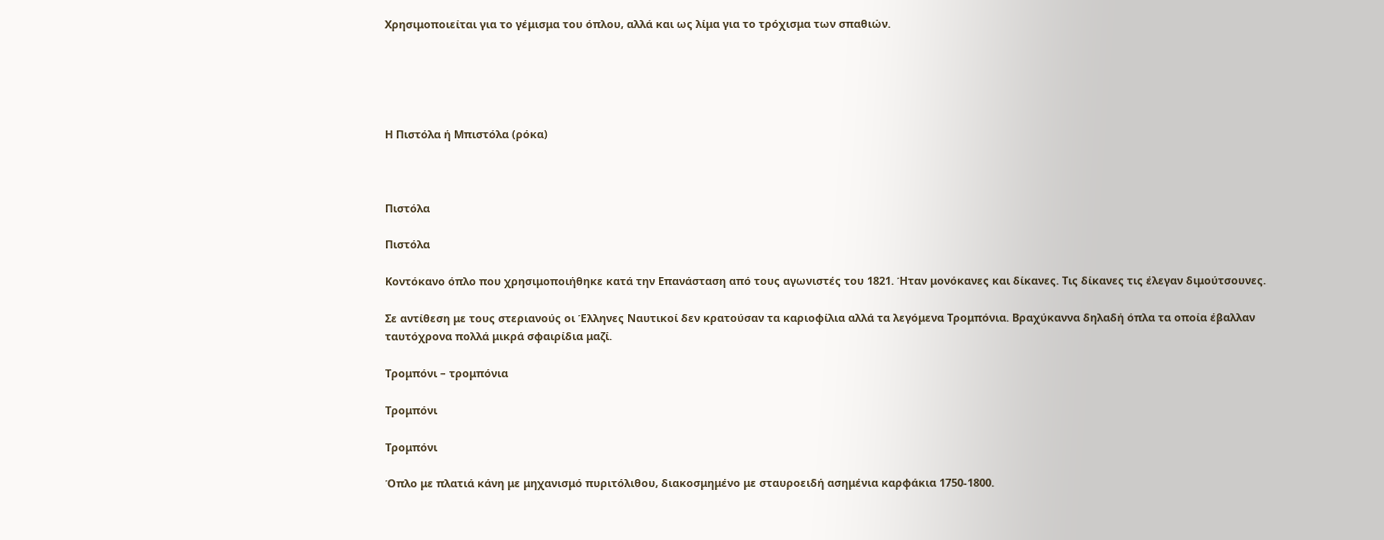Χρησιμοποιείται για το γέμισμα του όπλου, αλλά και ως λίμα για το τρόχισμα των σπαθιών.





Η Πιστόλα ή Μπιστόλα (ρόκα)



Πιστόλα

Πιστόλα

Κοντόκανο όπλο που χρησιμοποιήθηκε κατά την Επανάσταση από τους αγωνιστές του 1821. Ήταν μονόκανες και δίκανες. Τις δίκανες τις έλεγαν διμούτσουνες.

Σε αντίθεση με τους στεριανούς οι Έλληνες Ναυτικοί δεν κρατούσαν τα καριοφίλια αλλά τα λεγόμενα Τρομπόνια. Βραχύκαννα δηλαδή όπλα τα οποία έβαλλαν ταυτόχρονα πολλά μικρά σφαιρίδια μαζί.

Τρομπόνι – τρομπόνια

Τρομπόνι

Τρομπόνι

Όπλο με πλατιά κάνη με μηχανισμό πυριτόλιθου, διακοσμημένο με σταυροειδή ασημένια καρφάκια 1750-1800.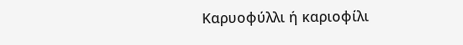Καρυοφύλλι ή καριοφίλι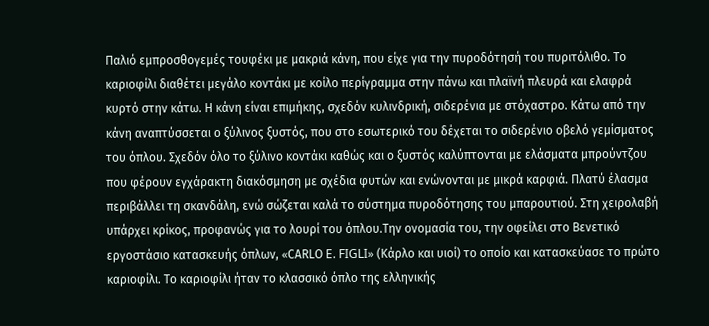Παλιό εμπροσθογεμές τουφέκι με μακριά κάνη, που είχε για την πυροδότησή του πυριτόλιθο. Το καριοφίλι διαθέτει μεγάλο κοντάκι με κοίλο περίγραμμα στην πάνω και πλαϊνή πλευρά και ελαφρά κυρτό στην κάτω. Η κάνη είναι επιμήκης, σχεδόν κυλινδρική, σιδερένια με στόχαστρο. Κάτω από την κάνη αναπτύσσεται ο ξύλινος ξυστός, που στο εσωτερικό του δέχεται το σιδερένιο οβελό γεμίσματος του όπλου. Σχεδόν όλο το ξύλινο κοντάκι καθώς και ο ξυστός καλύπτονται με ελάσματα μπρούντζου που φέρουν εγχάρακτη διακόσμηση με σχέδια φυτών και ενώνονται με μικρά καρφιά. Πλατύ έλασμα περιβάλλει τη σκανδάλη, ενώ σώζεται καλά το σύστημα πυροδότησης του μπαρουτιού. Στη χειρολαβή υπάρχει κρίκος, προφανώς για το λουρί του όπλου.Την ονομασία του, την οφείλει στο Βενετικό εργοστάσιο κατασκευής όπλων, «CΑRLΟ E. FIGLI» (Κάρλο και υιοί) το οποίο και κατασκεύασε το πρώτο καριοφίλι. Το καριοφίλι ήταν το κλασσικό όπλο της ελληνικής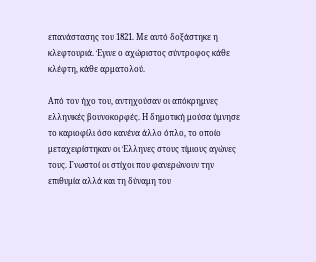επανάστασης του 1821. Με αυτό δοξάστηκε η κλεφτουριά. Έγινε ο αχώριστος σύντροφος κάθε κλέφτη, κάθε αρματολού.

Από τον ήχο του, αντηχούσαν οι απόκρημνες ελληνικές βουνοκορφές. Η δημοτική μούσα ύμνησε το καριοφίλι όσο κανένα άλλο όπλο, το οποίο μεταχειρίστηκαν οι Έλληνες στους τίμιους αγώνες τους. Γνωστοί οι στίχοι που φανερώνουν την επιθυμία αλλά και τη δύναμη του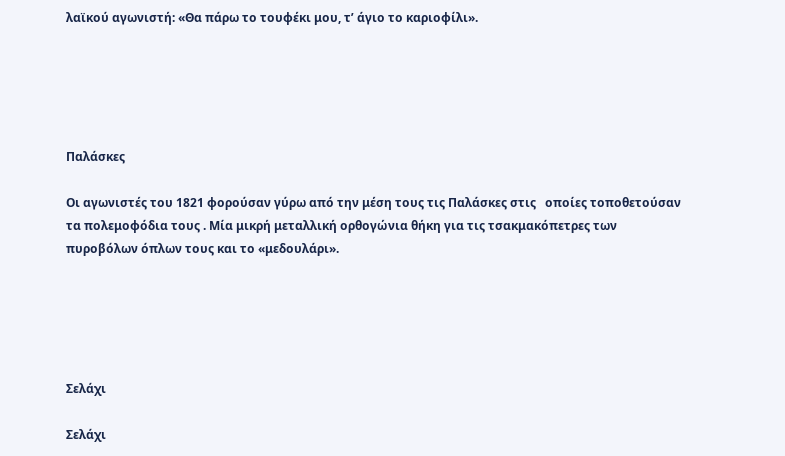λαϊκού αγωνιστή: «Θα πάρω το τουφέκι μου, τ’ άγιο το καριοφίλι».





Παλάσκες

Οι αγωνιστές του 1821 φορούσαν γύρω από την μέση τους τις Παλάσκες στις   οποίες τοποθετούσαν τα πολεμοφόδια τους . Μία μικρή μεταλλική ορθογώνια θήκη για τις τσακμακόπετρες των πυροβόλων όπλων τους και το «μεδουλάρι».





Σελάχι

Σελάχι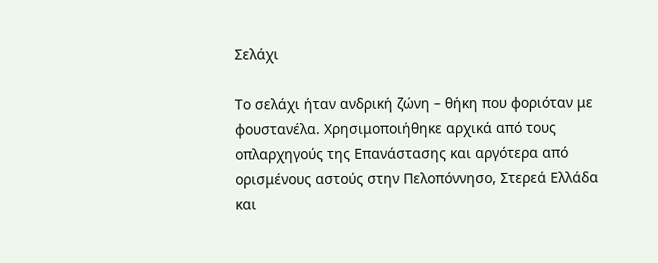Σελάχι

Το σελάχι ήταν ανδρική ζώνη – θήκη που φοριόταν με φουστανέλα. Χρησιμοποιήθηκε αρχικά από τους οπλαρχηγούς της Επανάστασης και αργότερα από ορισμένους αστούς στην Πελοπόννησο, Στερεά Ελλάδα και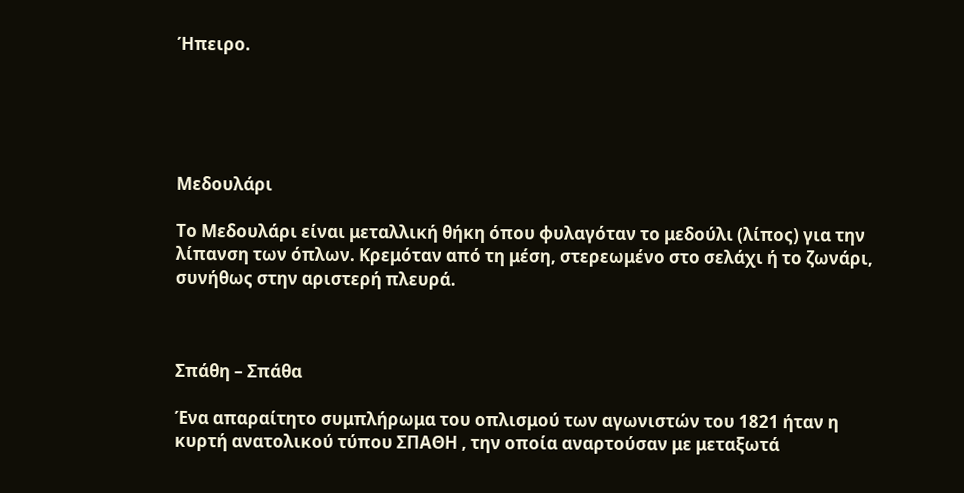Ήπειρο.





Μεδουλάρι

Το Μεδουλάρι είναι μεταλλική θήκη όπου φυλαγόταν το μεδούλι (λίπος) για την λίπανση των όπλων. Κρεμόταν από τη μέση, στερεωμένο στο σελάχι ή το ζωνάρι, συνήθως στην αριστερή πλευρά.



Σπάθη – Σπάθα

Ένα απαραίτητο συμπλήρωμα του οπλισμού των αγωνιστών του 1821 ήταν η κυρτή ανατολικού τύπου ΣΠΑΘΗ , την οποία αναρτούσαν με μεταξωτά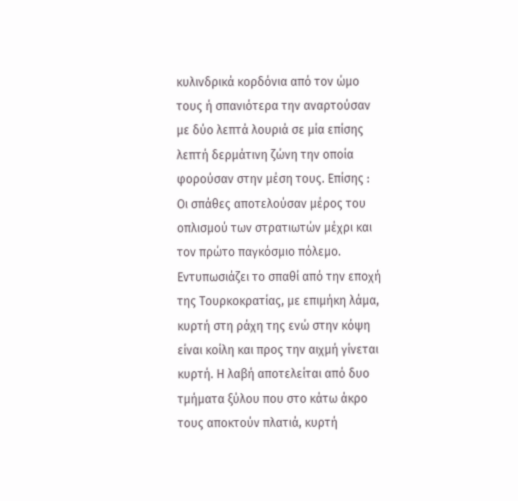κυλινδρικά κορδόνια από τον ώμο τους ή σπανιότερα την αναρτούσαν με δύο λεπτά λουριά σε μία επίσης λεπτή δερμάτινη ζώνη την οποία φορούσαν στην μέση τους. Επίσης : Οι σπάθες αποτελούσαν μέρος του οπλισμού των στρατιωτών μέχρι και τον πρώτο παγκόσμιο πόλεμο. Εντυπωσιάζει το σπαθί από την εποχή της Τουρκοκρατίας, με επιμήκη λάμα, κυρτή στη ράχη της ενώ στην κόψη είναι κοίλη και προς την αιχμή γίνεται κυρτή. Η λαβή αποτελείται από δυο τμήματα ξύλου που στο κάτω άκρο τους αποκτούν πλατιά, κυρτή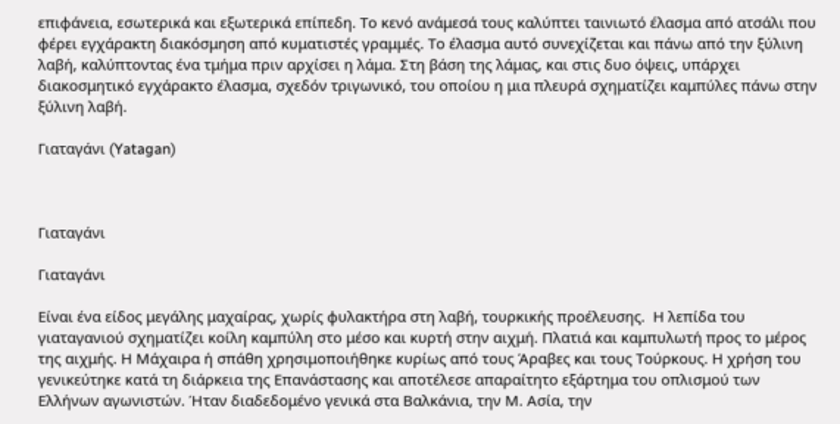επιφάνεια, εσωτερικά και εξωτερικά επίπεδη. Το κενό ανάμεσά τους καλύπτει ταινιωτό έλασμα από ατσάλι που φέρει εγχάρακτη διακόσμηση από κυματιστές γραμμές. Το έλασμα αυτό συνεχίζεται και πάνω από την ξύλινη λαβή, καλύπτοντας ένα τμήμα πριν αρχίσει η λάμα. Στη βάση της λάμας, και στις δυο όψεις, υπάρχει διακοσμητικό εγχάρακτο έλασμα, σχεδόν τριγωνικό, του οποίου η μια πλευρά σχηματίζει καμπύλες πάνω στην ξύλινη λαβή.

Γιαταγάνι (Yatagan)



Γιαταγάνι

Γιαταγάνι

Είναι ένα είδος μεγάλης μαχαίρας, χωρίς φυλακτήρα στη λαβή, τουρκικής προέλευσης.  Η λεπίδα του γιαταγανιού σχηματίζει κοίλη καμπύλη στο μέσο και κυρτή στην αιχμή. Πλατιά και καμπυλωτή προς το μέρος της αιχμής. Η Μάχαιρα ή σπάθη χρησιμοποιήθηκε κυρίως από τους Άραβες και τους Τούρκους. Η χρήση του γενικεύτηκε κατά τη διάρκεια της Επανάστασης και αποτέλεσε απαραίτητο εξάρτημα του οπλισμού των Ελλήνων αγωνιστών. Ήταν διαδεδομένο γενικά στα Βαλκάνια, την Μ. Ασία, την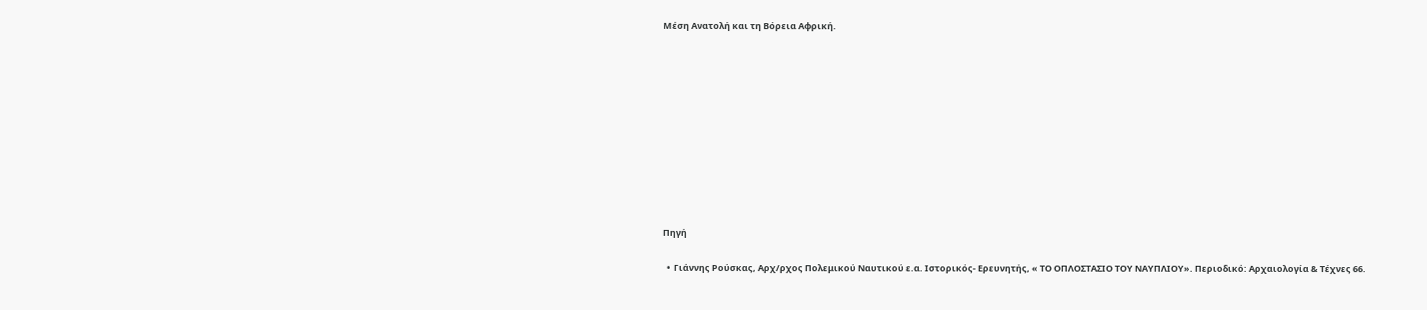Μέση Ανατολή και τη Βόρεια Αφρική.











Πηγή

  •  Γιάννης Ρούσκας, Αρχ/ρχος Πολεμικού Ναυτικού ε.α. Ιστορικός- Ερευνητής, « ΤΟ ΟΠΛΟΣΤΑΣΙΟ ΤΟΥ ΝΑΥΠΛΙΟΥ». Περιοδικό: Αρχαιολογία & Τέχνες 66.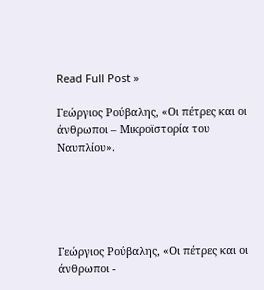Read Full Post »

Γεώργιος Ρούβαλης, «Οι πέτρες και οι άνθρωποι – Μικροϊστορία του Ναυπλίου».





Γεώργιος Ρούβαλης, «Οι πέτρες και οι άνθρωποι -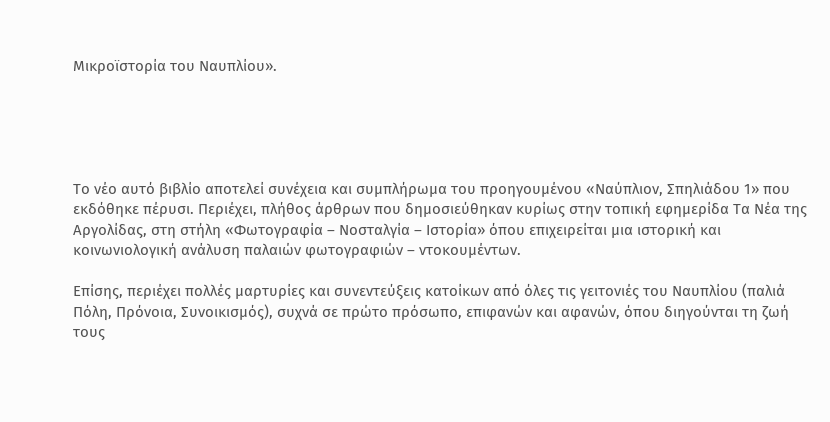Μικροϊστορία του Ναυπλίου».





Το νέο αυτό βιβλίο αποτελεί συνέχεια και συμπλήρωμα του προηγουμένου «Ναύπλιον, Σπηλιάδου 1» που εκδόθηκε πέρυσι. Περιέχει, πλήθος άρθρων που δημοσιεύθηκαν κυρίως στην τοπική εφημερίδα Τα Νέα της Αργολίδας, στη στήλη «Φωτογραφία – Νοσταλγία – Ιστορία» όπου επιχειρείται μια ιστορική και κοινωνιολογική ανάλυση παλαιών φωτογραφιών – ντοκουμέντων.

Επίσης, περιέχει πολλές μαρτυρίες και συνεντεύξεις κατοίκων από όλες τις γειτονιές του Ναυπλίου (παλιά Πόλη, Πρόνοια, Συνοικισμός), συχνά σε πρώτο πρόσωπο, επιφανών και αφανών, όπου διηγούνται τη ζωή τους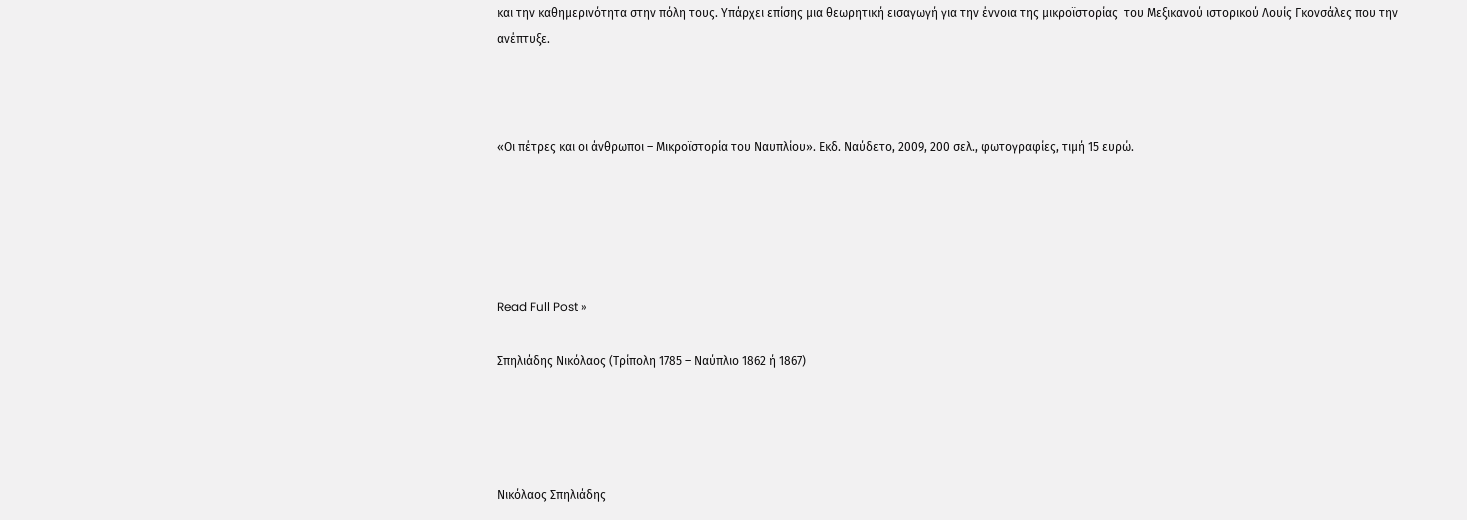και την καθημερινότητα στην πόλη τους. Υπάρχει επίσης μια θεωρητική εισαγωγή για την έννοια της μικροϊστορίας  του Μεξικανού ιστορικού Λουίς Γκονσάλες που την ανέπτυξε.



«Οι πέτρες και οι άνθρωποι – Μικροϊστορία του Ναυπλίου». Εκδ. Ναύδετο, 2009, 200 σελ., φωτογραφίες, τιμή 15 ευρώ.





Read Full Post »

Σπηλιάδης Νικόλαος (Τρίπολη 1785 – Ναύπλιο 1862 ή 1867)




Νικόλαος Σπηλιάδης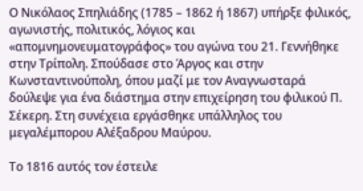Ο Νικόλαος Σπηλιάδης (1785 – 1862 ή 1867) υπήρξε φιλικός, αγωνιστής, πολιτικός, λόγιος και «απομνημονευματογράφος» του αγώνα του 21. Γεννήθηκε στην Τρίπολη. Σπούδασε στο Άργος και στην Κωνσταντινούπολη, όπου μαζί με τον Αναγνωσταρά δούλεψε για ένα διάστημα στην επιχείρηση του φιλικού Π. Σέκερη. Στη συνέχεια εργάσθηκε υπάλληλος του μεγαλέμπορου Αλέξαδρου Μαύρου.

Το 1816 αυτός τον έστειλε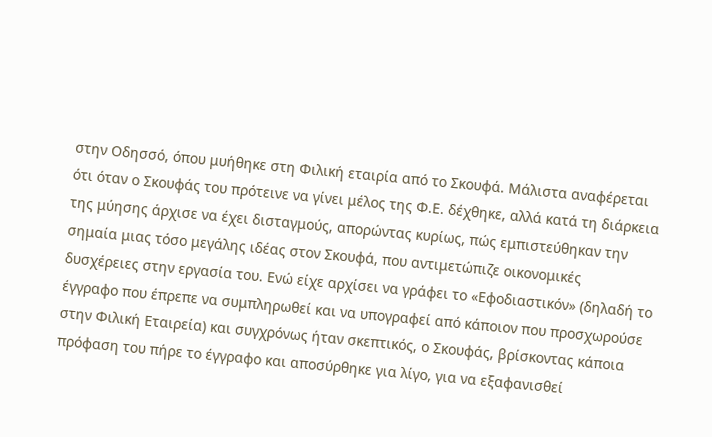στην Οδησσό, όπου μυήθηκε στη Φιλική εταιρία από το Σκουφά. Μάλιστα αναφέρεται ότι όταν ο Σκουφάς του πρότεινε να γίνει μέλος της Φ.Ε. δέχθηκε, αλλά κατά τη διάρκεια της μύησης άρχισε να έχει δισταγμούς, απορώντας κυρίως, πώς εμπιστεύθηκαν την σημαία μιας τόσο μεγάλης ιδέας στον Σκουφά, που αντιμετώπιζε οικονομικές δυσχέρειες στην εργασία του. Ενώ είχε αρχίσει να γράφει το «Εφοδιαστικόν» (δηλαδή το έγγραφο που έπρεπε να συμπληρωθεί και να υπογραφεί από κάποιον που προσχωρούσε στην Φιλική Εταιρεία) και συγχρόνως ήταν σκεπτικός, ο Σκουφάς, βρίσκοντας κάποια πρόφαση του πήρε το έγγραφο και αποσύρθηκε για λίγο, για να εξαφανισθεί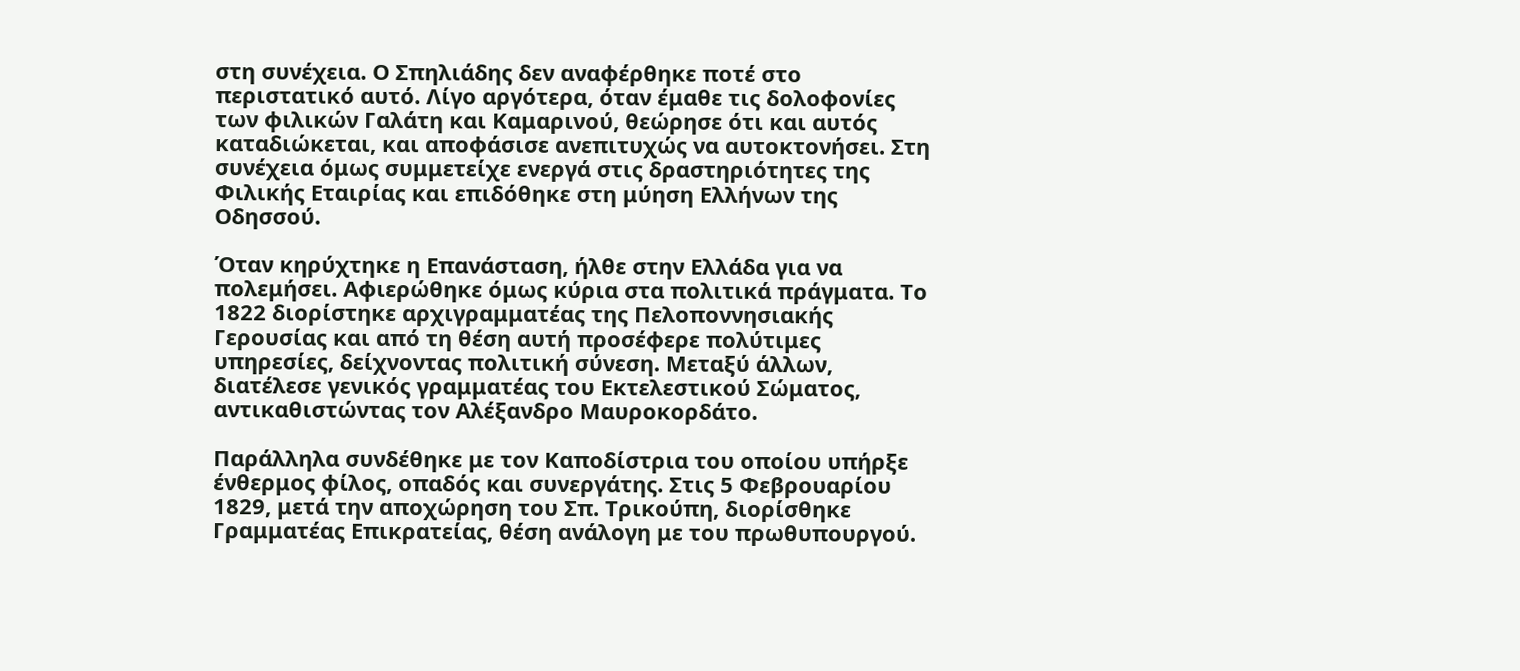στη συνέχεια. Ο Σπηλιάδης δεν αναφέρθηκε ποτέ στο περιστατικό αυτό. Λίγο αργότερα, όταν έμαθε τις δολοφονίες των φιλικών Γαλάτη και Καμαρινού, θεώρησε ότι και αυτός καταδιώκεται, και αποφάσισε ανεπιτυχώς να αυτοκτονήσει. Στη συνέχεια όμως συμμετείχε ενεργά στις δραστηριότητες της Φιλικής Εταιρίας και επιδόθηκε στη μύηση Ελλήνων της Οδησσού.

Όταν κηρύχτηκε η Επανάσταση, ήλθε στην Ελλάδα για να πολεμήσει. Αφιερώθηκε όμως κύρια στα πολιτικά πράγματα. Το 1822 διορίστηκε αρχιγραμματέας της Πελοποννησιακής Γερουσίας και από τη θέση αυτή προσέφερε πολύτιμες υπηρεσίες, δείχνοντας πολιτική σύνεση. Μεταξύ άλλων, διατέλεσε γενικός γραμματέας του Εκτελεστικού Σώματος, αντικαθιστώντας τον Αλέξανδρο Μαυροκορδάτο.

Παράλληλα συνδέθηκε με τον Καποδίστρια του οποίου υπήρξε ένθερμος φίλος, οπαδός και συνεργάτης. Στις 5 Φεβρουαρίου 1829, μετά την αποχώρηση του Σπ. Τρικούπη, διορίσθηκε Γραμματέας Επικρατείας, θέση ανάλογη με του πρωθυπουργού.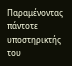Παραμένοντας πάντοτε υποστηρικτής του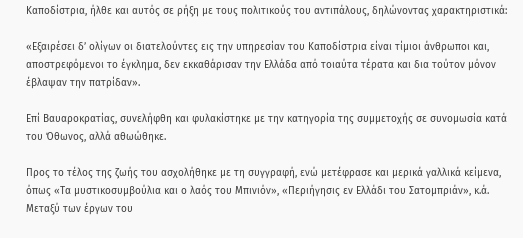Καποδίστρια, ήλθε και αυτός σε ρήξη με τους πολιτικούς του αντιπάλους, δηλώνοντας χαρακτηριστικά:

«Εξαιρέσει δ’ ολίγων οι διατελούντες εις την υπηρεσίαν του Καποδίστρια είναι τίμιοι άνθρωποι και, αποστρεφόμενοι το έγκλημα, δεν εκκαθάρισαν την Ελλάδα από τοιαύτα τέρατα και δια τούτον μόνον έβλαψαν την πατρίδαν».

Επί Βαυαροκρατίας, συνελήφθη και φυλακίστηκε με την κατηγορία της συμμετοχής σε συνομωσία κατά του Όθωνος, αλλά αθωώθηκε.

Προς το τέλος της ζωής του ασχολήθηκε με τη συγγραφή, ενώ μετέφρασε και μερικά γαλλικά κείμενα, όπως «Τα μυστικοσυμβούλια και ο λαός του Μπινιόν», «Περιήγησις εν Ελλάδι του Σατομπριάν», κ.ά. Μεταξύ των έργων του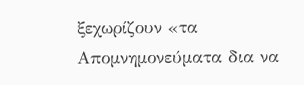ξεχωρίζουν «τα Απομνημονεύματα δια να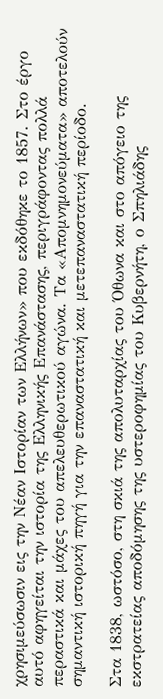χρησιμεύσωσιν εις την Νέαν Ιστορίαν των Ελλήνων» που εκδόθηκε το 1857. Στο έργο αυτό αφηγείται την ιστορία της Ελληνικής Επανάστασης, περιγράφοντας πολλά περαστικά και μάχες του απελευθερωτικού αγώνα. Τα «Απομνημονεύματα» αποτελούν σημαντική ιστορική πηγή για την επαναστατική και μετεπαναστατική περίοδο.

Στα 1838, ωστόσο, στη σκιά της απολυταρχίας του Όθωνα και στο απόγειο της εκστρατείας αποδόμησης της υστεροφημίας του Κυβερνήτη, ο Σπηλιάδης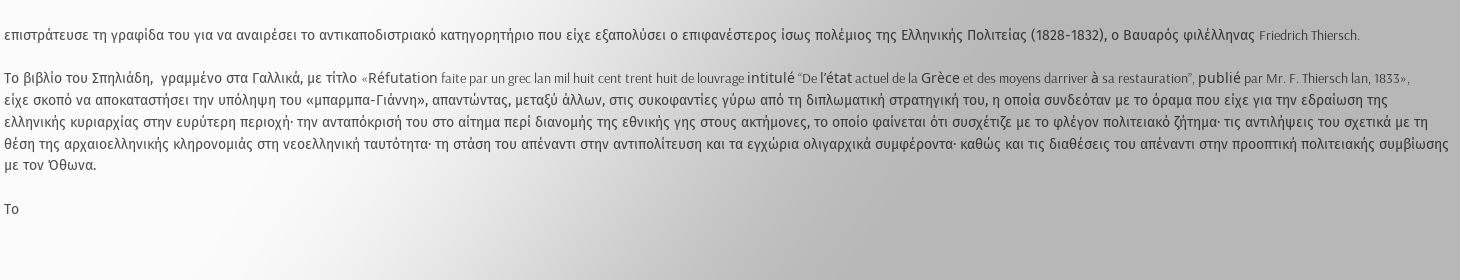επιστράτευσε τη γραφίδα του για να αναιρέσει το αντικαποδιστριακό κατηγορητήριο που είχε εξαπολύσει ο επιφανέστερος ίσως πολέμιος της Ελληνικής Πολιτείας (1828-1832), ο Βαυαρός φιλέλληνας Friedrich Thiersch.

Το βιβλίο του Σπηλιάδη,  γραμμένο στα Γαλλικά, με τίτλο «Réfutation faite par un grec lan mil huit cent trent huit de louvrage intitulé “De l’état actuel de la Grèce et des moyens darriver à sa restauration”, publié par Mr. F. Thiersch lan, 1833», είχε σκοπό να αποκαταστήσει την υπόληψη του «μπαρμπα-Γιάννη», απαντώντας, μεταξύ άλλων, στις συκοφαντίες γύρω από τη διπλωματική στρατηγική του, η οποία συνδεόταν με το όραμα που είχε για την εδραίωση της ελληνικής κυριαρχίας στην ευρύτερη περιοχή· την ανταπόκρισή του στο αίτημα περί διανομής της εθνικής γης στους ακτήμονες, το οποίο φαίνεται ότι συσχέτιζε με το φλέγον πολιτειακό ζήτημα· τις αντιλήψεις του σχετικά με τη θέση της αρχαιοελληνικής κληρονομιάς στη νεοελληνική ταυτότητα· τη στάση του απέναντι στην αντιπολίτευση και τα εγχώρια ολιγαρχικά συμφέροντα· καθώς και τις διαθέσεις του απέναντι στην προοπτική πολιτειακής συμβίωσης με τον Όθωνα.

Το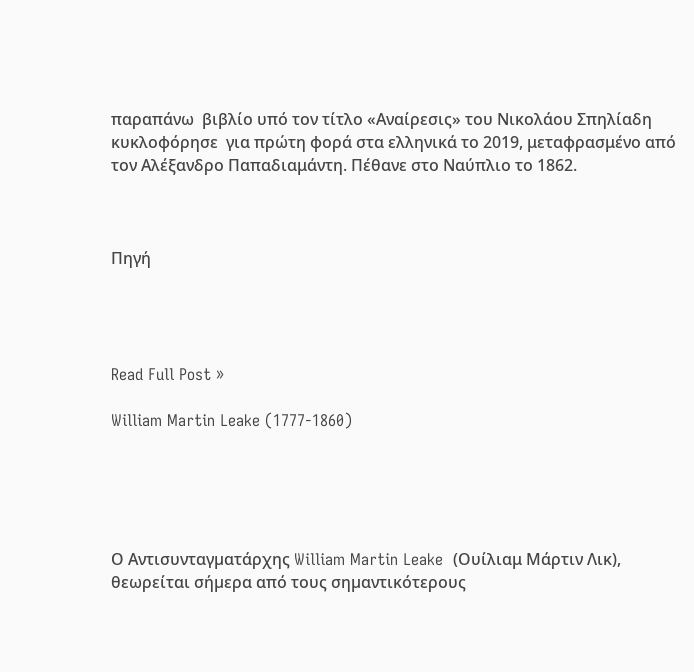παραπάνω  βιβλίο υπό τον τίτλο «Αναίρεσις» του Νικολάου Σπηλίαδη  κυκλοφόρησε  για πρώτη φορά στα ελληνικά το 2019, μεταφρασμένο από τον Αλέξανδρο Παπαδιαμάντη. Πέθανε στο Ναύπλιο το 1862.



Πηγή




Read Full Post »

William Martin Leake (1777-1860)





Ο Αντισυνταγµατάρχης William Martin Leake  (Ουίλιαμ Μάρτιν Λικ), θεωρείται σήµερα από τους σηµαντικότερους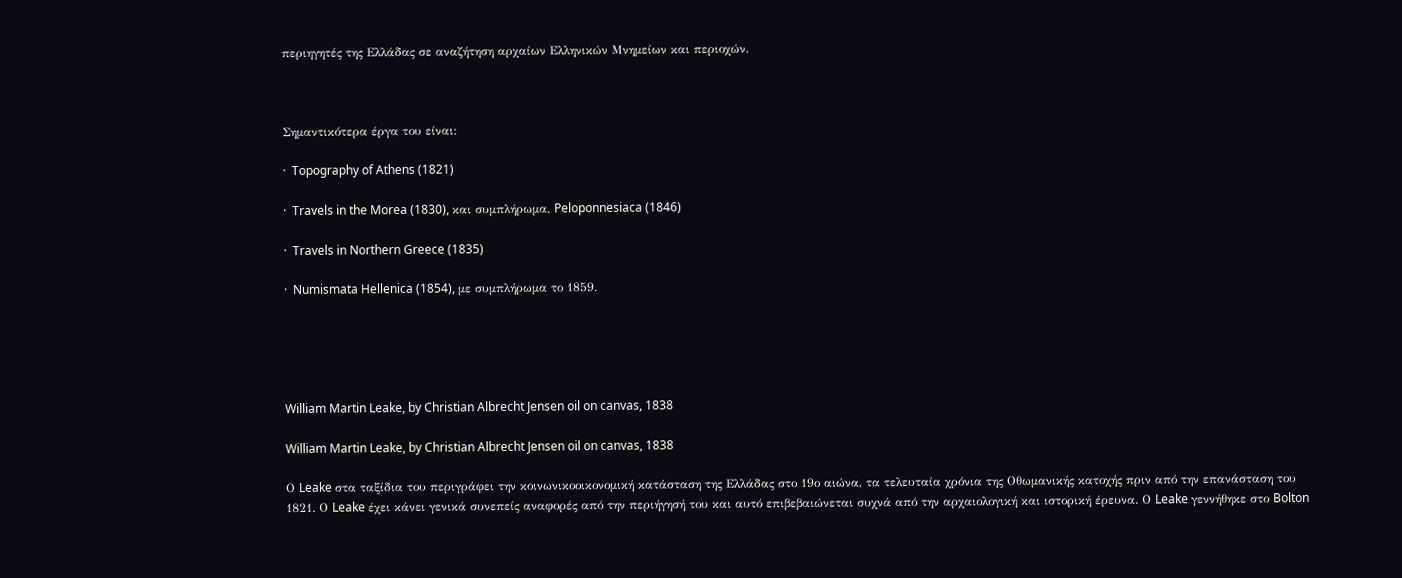περιηγητές της Ελλάδας σε αναζήτηση αρχαίων Ελληνικών Μνημείων και περιοχών.



Σημαντικότερα έργα του είναι:

·  Topography of Athens (1821)

·  Travels in the Morea (1830), και συμπλήρωμα, Peloponnesiaca (1846)

·  Travels in Northern Greece (1835)

·  Numismata Hellenica (1854), με συμπλήρωμα το 1859.





William Martin Leake, by Christian Albrecht Jensen oil on canvas, 1838

William Martin Leake, by Christian Albrecht Jensen oil on canvas, 1838

Ο Leake στα ταξίδια του περιγράφει την κοινωνικοοικονοµική κατάσταση της Ελλάδας στο 19ο αιώνα, τα τελευταία χρόνια της Οθωµανικής κατοχής πριν από την επανάσταση του 1821. Ο Leake έχει κάνει γενικά συνεπείς αναφορές από την περιήγησή του και αυτό επιβεβαιώνεται συχνά από την αρχαιολογική και ιστορική έρευνα. Ο Leake γεννήθηκε στο Bolton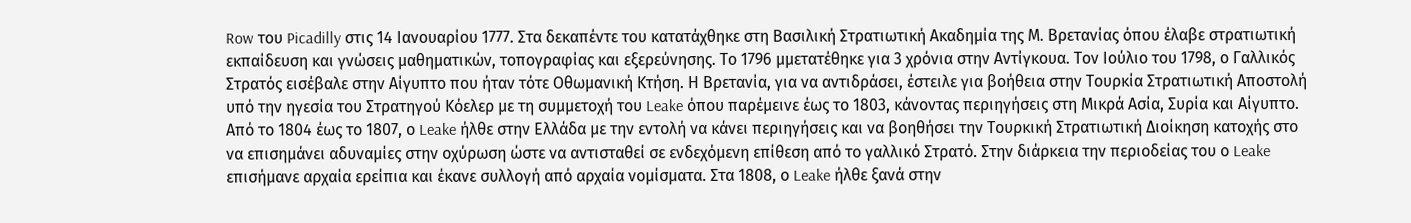Row του Picadilly στις 14 Ιανουαρίου 1777. Στα δεκαπέντε του κατατάχθηκε στη Βασιλική Στρατιωτική Ακαδημία της Μ. Βρετανίας όπου έλαβε στρατιωτική εκπαίδευση και γνώσεις µαθηµατικών, τοπογραφίας και εξερεύνησης. Το 1796 µμετατέθηκε για 3 χρόνια στην Αντίγκουα. Τον Ιούλιο του 1798, ο Γαλλικός Στρατός εισέβαλε στην Αίγυπτο που ήταν τότε Οθωµανική Κτήση. Η Βρετανία, για να αντιδράσει, έστειλε για βοήθεια στην Τουρκία Στρατιωτική Αποστολή υπό την ηγεσία του Στρατηγού Κόελερ µε τη συµµετοχή του Leake όπου παρέµεινε έως το 1803, κάνοντας περιηγήσεις στη Μικρά Ασία, Συρία και Αίγυπτο. Από το 1804 έως το 1807, ο Leake ήλθε στην Ελλάδα µε την εντολή να κάνει περιηγήσεις και να βοηθήσει την Τουρκική Στρατιωτική Διοίκηση κατοχής στο να επισηµάνει αδυναµίες στην οχύρωση ώστε να αντισταθεί σε ενδεχόμενη επίθεση από το γαλλικό Στρατό. Στην διάρκεια την περιοδείας του ο Leake επισήµανε αρχαία ερείπια και έκανε συλλογή από αρχαία νοµίσµατα. Στα 1808, ο Leake ήλθε ξανά στην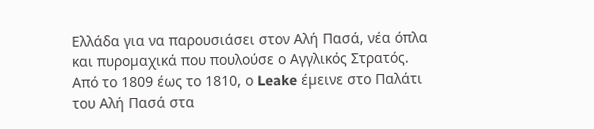Ελλάδα για να παρουσιάσει στον Αλή Πασά, νέα όπλα και πυροµαχικά που πουλούσε ο Αγγλικός Στρατός. Από το 1809 έως το 1810, ο Leake έµεινε στο Παλάτι του Αλή Πασά στα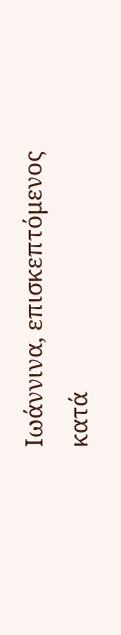Ιωάννινα, επισκεπτόμενος κατά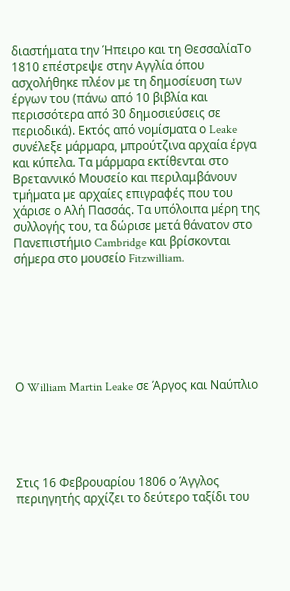διαστήματα την Ήπειρο και τη ΘεσσαλίαΤο 1810 επέστρεψε στην Αγγλία όπου ασχολήθηκε πλέον µε τη δημοσίευση των έργων του (πάνω από 10 βιβλία και περισσότερα από 30 δημοσιεύσεις σε περιοδικά). Εκτός από νοµίσµατα ο Leake συνέλεξε µάρµαρα, µπρούτζινα αρχαία έργα και κύπελα. Τα µάρµαρα εκτίθενται στο Βρεταννικό Μουσείο και περιλαμβάνουν τµήµατα µε αρχαίες επιγραφές που του χάρισε ο Αλή Πασσάς. Τα υπόλοιπα µέρη της συλλογής του, τα δώρισε µετά θάνατον στο Πανεπιστήµιο Cambridge και βρίσκονται σήµερα στο µουσείο Fitzwilliam.







Ο William Martin Leake σε Άργος και Ναύπλιο





Στις 16 Φεβρουαρίου 1806 ο Άγγλος περιηγητής αρχίζει το δεύτερο ταξίδι του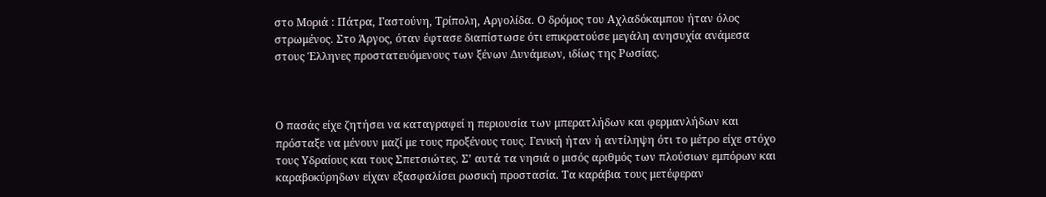στο Μοριά : Πάτρα, Γαστούνη, Τρίπολη, Αργολίδα. Ο δρόμος του Αχλαδόκαμπου ήταν όλος στρωμένος. Στο Άργος, όταν έφτασε διαπίστωσε ότι επικρατούσε μεγάλη ανησυχία ανάμεσα στους Έλληνες προστατευόμενους των ξένων Δυνάμεων, ιδίως της Ρωσίας.



Ο πασάς είχε ζητήσει να καταγραφεί η περιουσία των μπερατλήδων και φερμανλήδων και πρόσταξε να μένουν μαζί με τους προξένους τους. Γενική ήταν ή αντίληψη ότι το μέτρο είχε στόχο τους Υδραίους και τους Σπετσιώτες. Σ’ αυτά τα νησιά ο μισός αριθμός των πλούσιων εμπόρων και καραβοκύρηδων είχαν εξασφαλίσει ρωσική προστασία. Τα καράβια τους μετέφεραν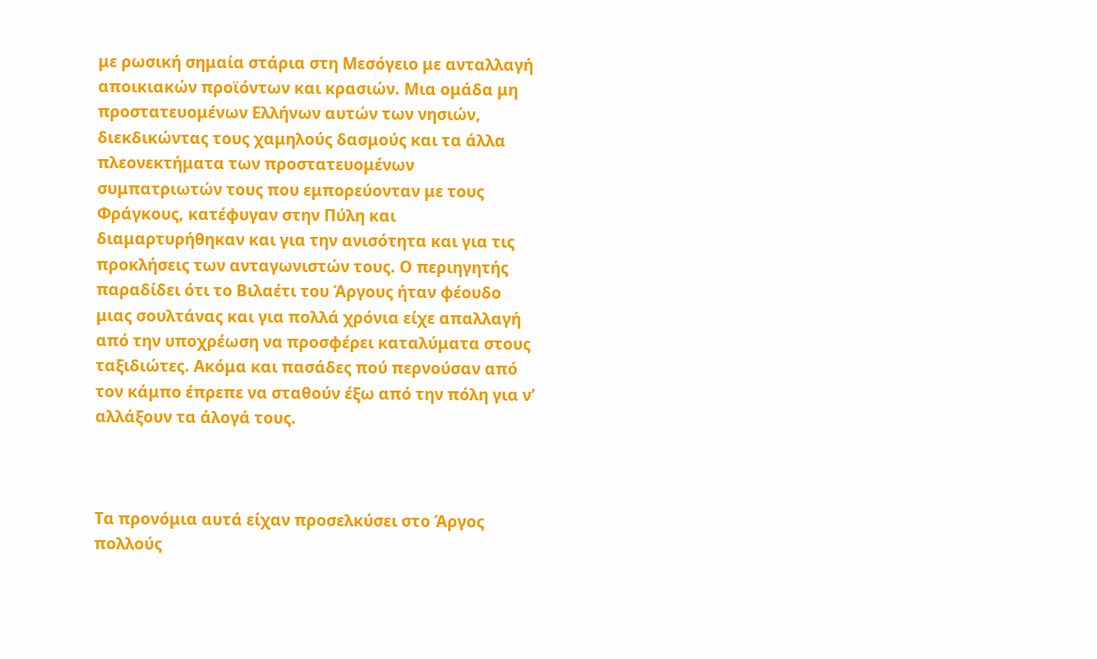με ρωσική σημαία στάρια στη Μεσόγειο με ανταλλαγή αποικιακών προϊόντων και κρασιών. Μια ομάδα μη προστατευομένων Ελλήνων αυτών των νησιών, διεκδικώντας τους χαμηλούς δασμούς και τα άλλα πλεονεκτήματα των προστατευομένων συμπατριωτών τους που εμπορεύονταν με τους Φράγκους, κατέφυγαν στην Πύλη και διαμαρτυρήθηκαν και για την ανισότητα και για τις προκλήσεις των ανταγωνιστών τους. Ο περιηγητής παραδίδει ότι το Βιλαέτι του Άργους ήταν φέουδο μιας σουλτάνας και για πολλά χρόνια είχε απαλλαγή από την υποχρέωση να προσφέρει καταλύματα στους ταξιδιώτες. Ακόμα και πασάδες πού περνούσαν από τον κάμπο έπρεπε να σταθούν έξω από την πόλη για ν’ αλλάξουν τα άλογά τους.



Τα προνόμια αυτά είχαν προσελκύσει στο Άργος πολλούς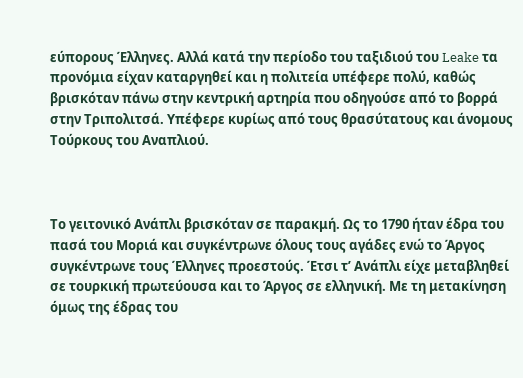εύπορους Έλληνες. Αλλά κατά την περίοδο του ταξιδιού του Leake τα προνόμια είχαν καταργηθεί και η πολιτεία υπέφερε πολύ, καθώς βρισκόταν πάνω στην κεντρική αρτηρία που οδηγούσε από το βορρά στην Τριπολιτσά. Υπέφερε κυρίως από τους θρασύτατους και άνομους Τούρκους του Αναπλιού.



Το γειτονικό Ανάπλι βρισκόταν σε παρακμή. Ως το 1790 ήταν έδρα του πασά του Μοριά και συγκέντρωνε όλους τους αγάδες ενώ το Άργος συγκέντρωνε τους Έλληνες προεστούς. Έτσι τ’ Ανάπλι είχε μεταβληθεί σε τουρκική πρωτεύουσα και το Άργος σε ελληνική. Με τη μετακίνηση όμως της έδρας του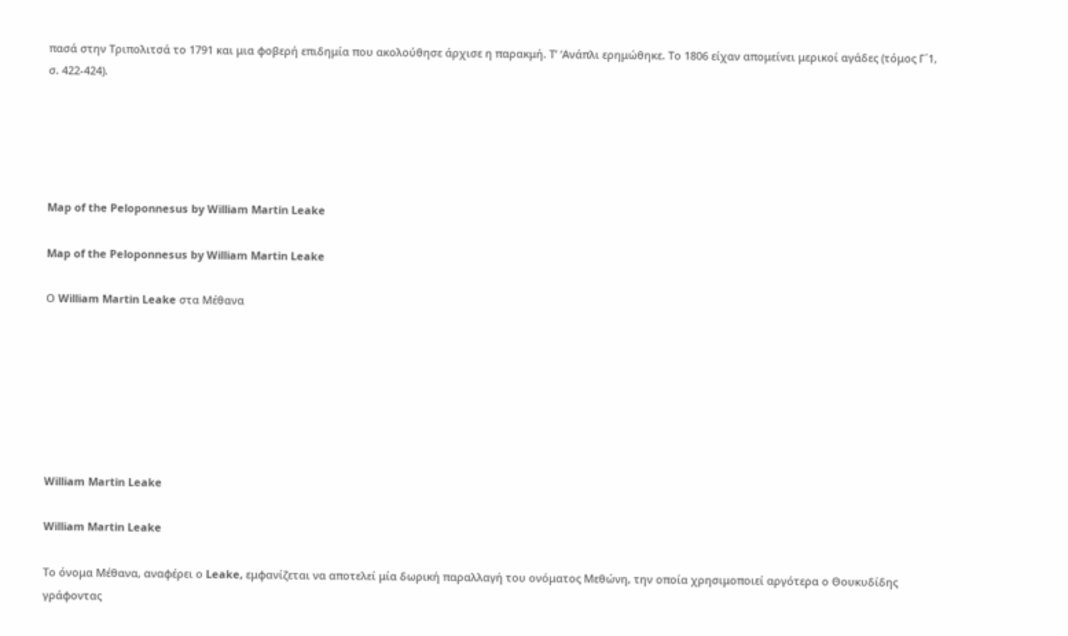πασά στην Τριπολιτσά το 1791 και μια φοβερή επιδημία που ακολούθησε άρχισε η παρακμή. Τ’ ‘Ανάπλι ερημώθηκε. Το 1806 είχαν απομείνει μερικοί αγάδες (τόμος Γ΄1, σ. 422-424).





Map of the Peloponnesus by William Martin Leake

Map of the Peloponnesus by William Martin Leake

Ο William Martin Leake στα Μέθανα







William Martin Leake

William Martin Leake

Το όνομα Μέθανα, αναφέρει ο Leake, εμφανίζεται να αποτελεί μία δωρική παραλλαγή του ονόματος Μεθώνη, την οποία χρησιμοποιεί αργότερα ο Θουκυδίδης γράφοντας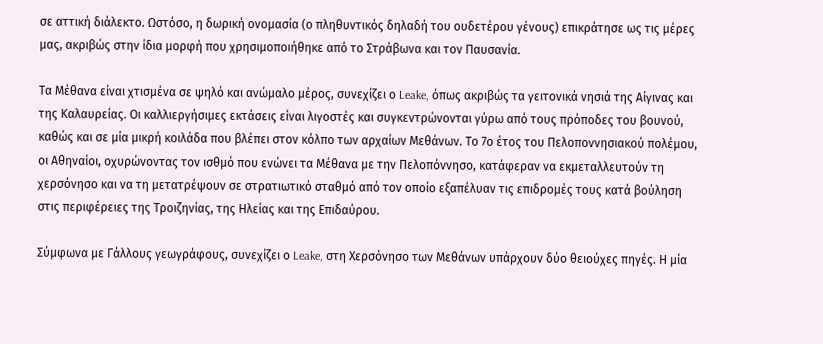σε αττική διάλεκτο. Ωστόσο, η δωρική ονομασία (ο πληθυντικός δηλαδή του ουδετέρου γένους) επικράτησε ως τις μέρες μας, ακριβώς στην ίδια μορφή που χρησιμοποιήθηκε από το Στράβωνα και τον Παυσανία.

Τα Μέθανα είναι χτισμένα σε ψηλό και ανώμαλο μέρος, συνεχίζει ο Leake, όπως ακριβώς τα γειτονικά νησιά της Αίγινας και της Καλαυρείας. Οι καλλιεργήσιμες εκτάσεις είναι λιγοστές και συγκεντρώνονται γύρω από τους πρόποδες του βουνού, καθώς και σε μία μικρή κοιλάδα που βλέπει στον κόλπο των αρχαίων Μεθάνων. Το 7ο έτος του Πελοποννησιακού πολέμου, οι Αθηναίοι, οχυρώνοντας τον ισθμό που ενώνει τα Μέθανα με την Πελοπόννησο, κατάφεραν να εκμεταλλευτούν τη χερσόνησο και να τη μετατρέψουν σε στρατιωτικό σταθμό από τον οποίο εξαπέλυαν τις επιδρομές τους κατά βούληση στις περιφέρειες της Τροιζηνίας, της Ηλείας και της Επιδαύρου.

Σύμφωνα με Γάλλους γεωγράφους, συνεχίζει ο Leake, στη Χερσόνησο των Μεθάνων υπάρχουν δύο θειούχες πηγές. Η μία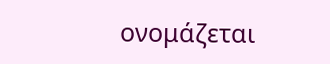ονομάζεται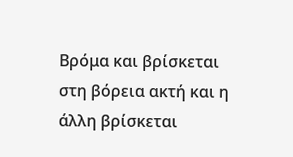Βρόμα και βρίσκεται στη βόρεια ακτή και η άλλη βρίσκεται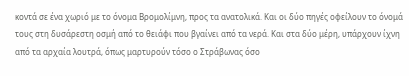κοντά σε ένα χωριό με το όνομα Βρομολίμνη, προς τα ανατολικά. Και οι δύο πηγές οφείλουν το όνομά τους στη δυσάρεστη οσμή από το θειάφι που βγαίνει από τα νερά. Και στα δύο μέρη, υπάρχουν ίχνη από τα αρχαία λουτρά, όπως μαρτυρούν τόσο ο Στράβωνας όσο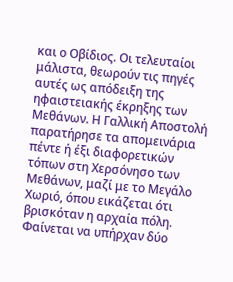και ο Οβίδιος. Οι τελευταίοι μάλιστα, θεωρούν τις πηγές αυτές ως απόδειξη της ηφαιστειακής έκρηξης των Μεθάνων. Η Γαλλική Αποστολή παρατήρησε τα απομεινάρια πέντε ή έξι διαφορετικών τόπων στη Χερσόνησο των Μεθάνων, μαζί με το Μεγάλο Χωριό, όπου εικάζεται ότι βρισκόταν η αρχαία πόλη. Φαίνεται να υπήρχαν δύο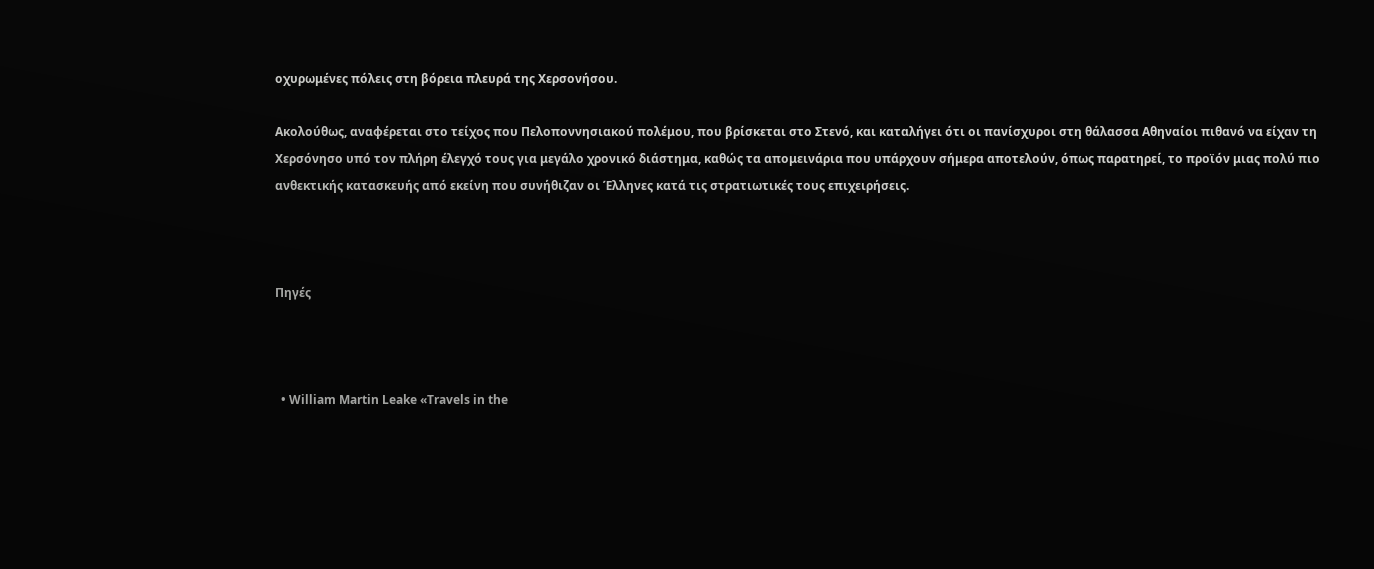οχυρωμένες πόλεις στη βόρεια πλευρά της Χερσονήσου.

Ακολούθως, αναφέρεται στο τείχος που Πελοποννησιακού πολέμου, που βρίσκεται στο Στενό, και καταλήγει ότι οι πανίσχυροι στη θάλασσα Αθηναίοι πιθανό να είχαν τη Χερσόνησο υπό τον πλήρη έλεγχό τους για μεγάλο χρονικό διάστημα, καθώς τα απομεινάρια που υπάρχουν σήμερα αποτελούν, όπως παρατηρεί, το προϊόν μιας πολύ πιο ανθεκτικής κατασκευής από εκείνη που συνήθιζαν οι Έλληνες κατά τις στρατιωτικές τους επιχειρήσεις.



Πηγές



  • William Martin Leake «Travels in the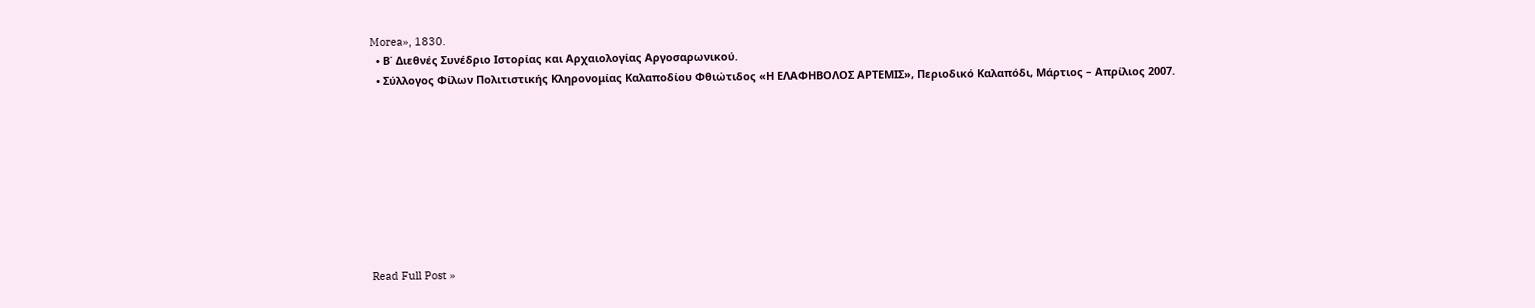Morea», 1830.
  • Β΄ Διεθνές Συνέδριο Ιστορίας και Αρχαιολογίας Αργοσαρωνικού.
  • Σύλλογος Φίλων Πολιτιστικής Κληρονομίας Καλαποδίου Φθιώτιδος «Η ΕΛΑΦΗΒΟΛΟΣ ΑΡΤΕΜΙΣ», Περιοδικό Καλαπόδι, Μάρτιος – Απρίλιος 2007.









Read Full Post »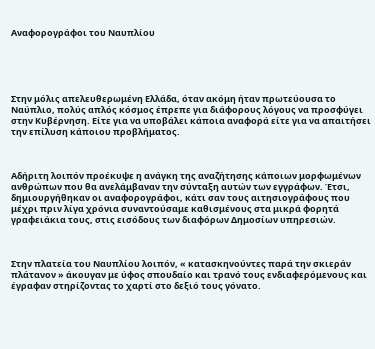Αναφορογράφοι του Ναυπλίου





Στην μόλις απελευθερωμένη Ελλάδα, όταν ακόμη ήταν πρωτεύουσα το Ναύπλιο, πολύς απλός κόσμος έπρεπε για διάφορους λόγους να προσφύγει στην Κυβέρνηση. Είτε για να υποβάλει κάποια αναφορά είτε για να απαιτήσει την επίλυση κάποιου προβλήματος.



Αδήριτη λοιπόν προέκυψε η ανάγκη της αναζήτησης κάποιων μορφωμένων ανθρώπων που θα ανελάμβαναν την σύνταξη αυτών των εγγράφων. Έτσι, δημιουργήθηκαν οι αναφορογράφοι, κάτι σαν τους αιτησιογράφους που μέχρι πριν λίγα χρόνια συναντούσαμε καθισμένους στα μικρά φορητά γραφειάκια τους, στις εισόδους των διαφόρων Δημοσίων υπηρεσιών.



Στην πλατεία του Ναυπλίου λοιπόν, « κατασκηνούντες παρά την σκιεράν πλάτανον » άκουγαν με ύφος σπουδαίο και τρανό τους ενδιαφερόμενους και έγραφαν στηρίζοντας το χαρτί στο δεξιό τους γόνατο.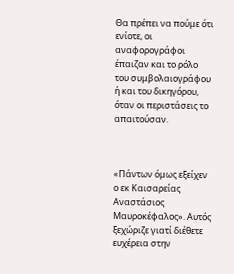Θα πρέπει να πούμε ότι ενίοτε, οι αναφορογράφοι έπαιζαν και το ρόλο του συμβολαιογράφου ή και του δικηγόρου, όταν οι περιστάσεις το απαιτούσαν.



«Πάντων όμως εξείχεν ο εκ Καισαρείας Αναστάσιος Μαυροκέφαλος». Αυτός ξεχώριζε γιατί διέθετε ευχέρεια στην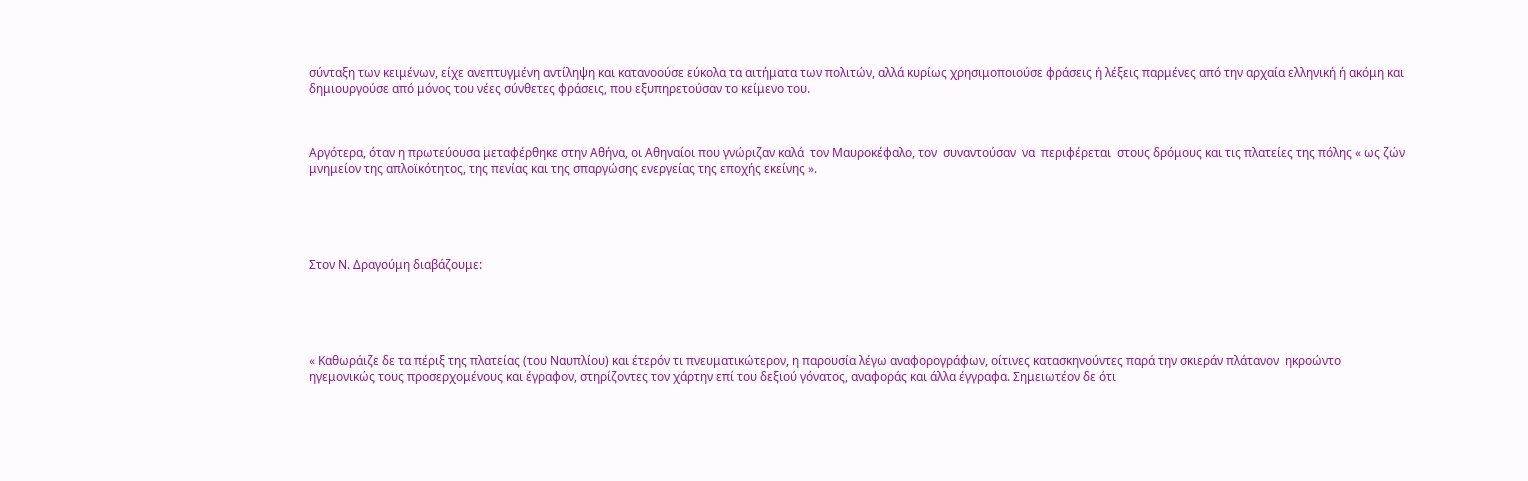σύνταξη των κειμένων, είχε ανεπτυγμένη αντίληψη και κατανοούσε εύκολα τα αιτήματα των πολιτών, αλλά κυρίως χρησιμοποιούσε φράσεις ή λέξεις παρμένες από την αρχαία ελληνική ή ακόμη και δημιουργούσε από μόνος του νέες σύνθετες φράσεις, που εξυπηρετούσαν το κείμενο του.



Αργότερα, όταν η πρωτεύουσα μεταφέρθηκε στην Αθήνα, οι Αθηναίοι που γνώριζαν καλά  τον Μαυροκέφαλο, τον  συναντούσαν  να  περιφέρεται  στους δρόμους και τις πλατείες της πόλης « ως ζών μνημείον της απλοϊκότητος, της πενίας και της σπαργώσης ενεργείας της εποχής εκείνης ».





Στον Ν. Δραγούμη διαβάζουμε:





« Καθωράιζε δε τα πέριξ της πλατείας (του Ναυπλίου) και έτερόν τι πνευματικώτερον, η παρουσία λέγω αναφορογράφων, οίτινες κατασκηνούντες παρά την σκιεράν πλάτανον  ηκροώντο ηγεμονικώς τους προσερχομένους και έγραφον, στηρίζοντες τον χάρτην επί του δεξιού γόνατος, αναφοράς και άλλα έγγραφα. Σημειωτέον δε ότι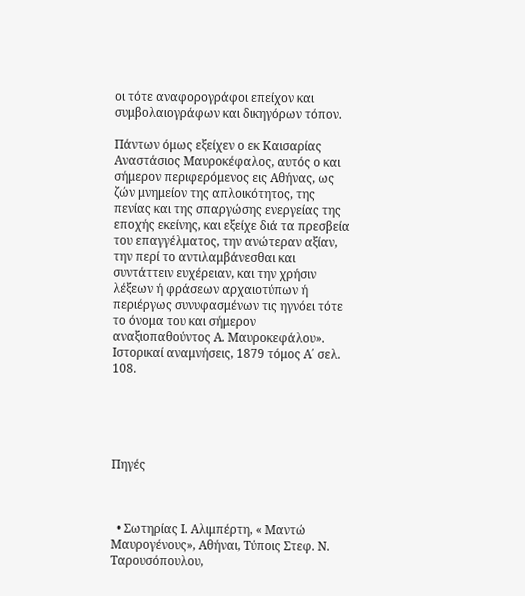οι τότε αναφορογράφοι επείχον και συμβολαιογράφων και δικηγόρων τόπον.

Πάντων όμως εξείχεν ο εκ Καισαρίας Αναστάσιος Μαυροκέφαλος, αυτός ο και σήμερον περιφερόμενος εις Αθήνας, ως ζών μνημείον της απλοικότητος, της πενίας και της σπαργώσης ενεργείας της εποχής εκείνης, και εξείχε διά τα πρεσβεία του επαγγέλματος, την ανώτεραν αξίαν, την περί το αντιλαμβάνεσθαι και συντάττειν ευχέρειαν, και την χρήσιν λέξεων ή φράσεων αρχαιοτύπων ή περιέργως συνυφασμένων τις ηγνόει τότε το όνομα του και σήμερον αναξιοπαθούντος Α. Μαυροκεφάλου». Ιστορικαί αναμνήσεις, 1879 τόμος Α΄ σελ. 108.





Πηγές



  • Σωτηρίας Ι. Αλιμπέρτη, « Μαντώ Μαυρογένους», Αθήναι, Τύποις Στεφ. Ν. Ταρουσόπουλου,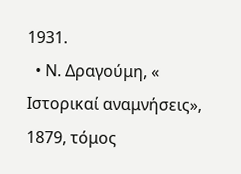1931.
  • Ν. Δραγούμη, « Ιστορικαί αναμνήσεις», 1879, τόμος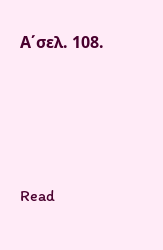Α΄σελ. 108.





Read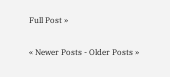Full Post »

« Newer Posts - Older Posts »